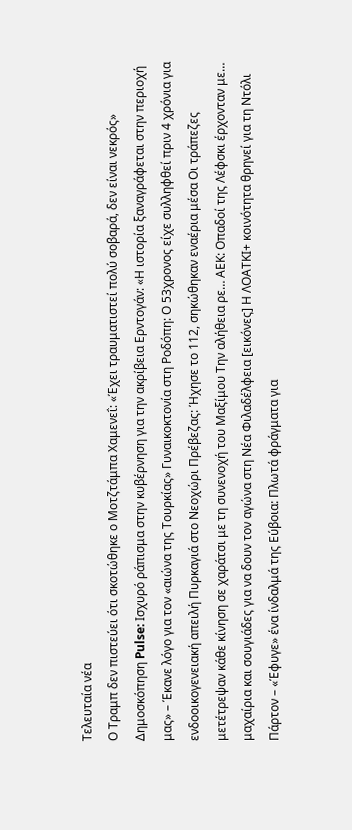Τελευταία νέα
Ο Τραμπ δεν πιστεύει ότι σκοτώθηκε ο Μοτζτάμπα Χαμενεΐ: «Έχει τραυματιστεί πολύ σοβαρά, δεν είναι νεκρός» Δημοσκόπηση Pulse: Ισχυρό ράπισμα στην κυβέρνηση για την ακρίβεια Ερντογάν: «Η ιστορία ξαναγράφεται στην περιοχή μας» – Έκανε λόγο για τον «αιώνα της Τουρκίας» Γυναικοκτονία στη Ροδόπη: Ο 53χρονος είχε συλληφθεί πριν 4 χρόνια για ενδοοικογενειακή απειλή Πυρκαγιά στο Νεοχώρι Πρέβεζας: Ήχησε το 112, σηκώθηκαν εναέρια μέσα Οι τράπεζες μετέτρεψαν κάθε κίνηση σε χαράτσι με τη συνενοχή του Μαξίμου Την αλήθεια ρε… ΑΕΚ: Οπαδοί της Λέφσκι έρχονταν με… μαχαίρια και σουγιάδες για να δουν τον αγώνα στη Νέα Φιλαδέλφεια [εικόνες] Η ΛΟΑΤΚΙ+ κοινότητα θρηνεί για τη Ντόλι Πάρτον – «Έφυγε» ένα ίνδαλμά της Εύβοια: Πλωτά φράγματα για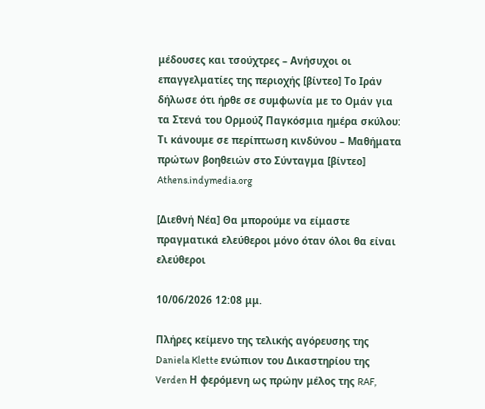μέδουσες και τσούχτρες – Ανήσυχοι οι επαγγελματίες της περιοχής [βίντεο] Το Ιράν δήλωσε ότι ήρθε σε συμφωνία με το Ομάν για τα Στενά του Ορμούζ Παγκόσμια ημέρα σκύλου: Τι κάνουμε σε περίπτωση κινδύνου – Μαθήματα πρώτων βοηθειών στο Σύνταγμα [βίντεο]
Athens.indymedia.org

[Διεθνή Νέα] Θα μπορούμε να είμαστε πραγματικά ελεύθεροι μόνο όταν όλοι θα είναι ελεύθεροι

10/06/2026 12:08 μμ.

Πλήρες κείμενο της τελικής αγόρευσης της Daniela Klette ενώπιον του Δικαστηρίου της Verden Η φερόμενη ως πρώην μέλος της RAF,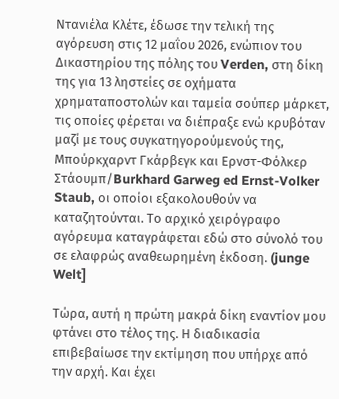Ντανιέλα Κλέτε, έδωσε την τελική της αγόρευση στις 12 μαΐου 2026, ενώπιον του Δικαστηρίου της πόλης του Verden, στη δίκη της για 13 ληστείες σε οχήματα χρηματαποστολών και ταμεία σούπερ μάρκετ, τις οποίες φέρεται να διέπραξε ενώ κρυβόταν μαζί με τους συγκατηγορούμενούς της, Μπούρκχαρντ Γκάρβεγκ και Ερνστ-Φόλκερ Στάουμπ/Burkhard Garweg ed Ernst-Volker Staub, οι οποίοι εξακολουθούν να καταζητούνται. Το αρχικό χειρόγραφο αγόρευμα καταγράφεται εδώ στο σύνολό του σε ελαφρώς αναθεωρημένη έκδοση. (junge Welt]

Τώρα, αυτή η πρώτη μακρά δίκη εναντίον μου φτάνει στο τέλος της. Η διαδικασία επιβεβαίωσε την εκτίμηση που υπήρχε από την αρχή. Και έχει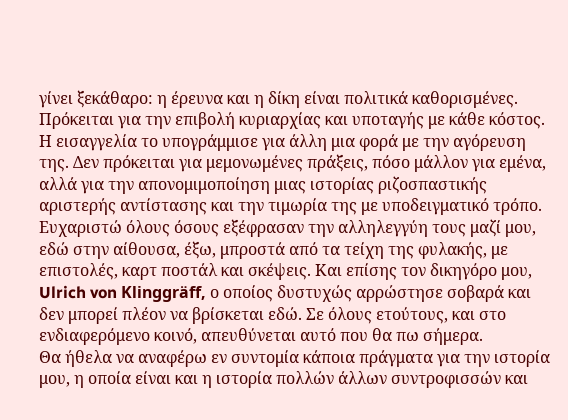γίνει ξεκάθαρο: η έρευνα και η δίκη είναι πολιτικά καθορισμένες. Πρόκειται για την επιβολή κυριαρχίας και υποταγής με κάθε κόστος. Η εισαγγελία το υπογράμμισε για άλλη μια φορά με την αγόρευση της. Δεν πρόκειται για μεμονωμένες πράξεις, πόσο μάλλον για εμένα, αλλά για την απονομιμοποίηση μιας ιστορίας ριζοσπαστικής αριστερής αντίστασης και την τιμωρία της με υποδειγματικό τρόπο.
Ευχαριστώ όλους όσους εξέφρασαν την αλληλεγγύη τους μαζί μου, εδώ στην αίθουσα, έξω, μπροστά από τα τείχη της φυλακής, με επιστολές, καρτ ποστάλ και σκέψεις. Και επίσης τον δικηγόρο μου, Ulrich von Klinggräff, ο οποίος δυστυχώς αρρώστησε σοβαρά και δεν μπορεί πλέον να βρίσκεται εδώ. Σε όλους ετούτους, και στο ενδιαφερόμενο κοινό, απευθύνεται αυτό που θα πω σήμερα.
Θα ήθελα να αναφέρω εν συντομία κάποια πράγματα για την ιστορία μου, η οποία είναι και η ιστορία πολλών άλλων συντροφισσών και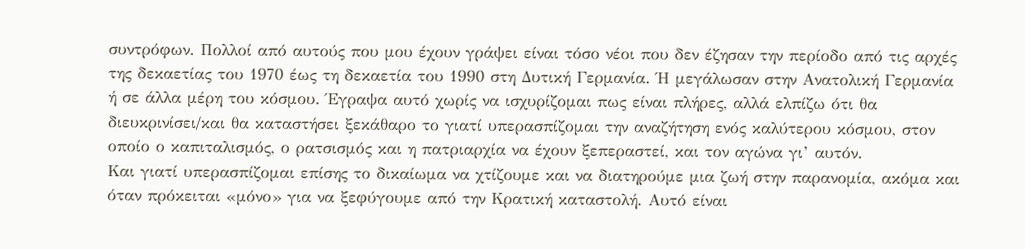συντρόφων. Πολλοί από αυτούς που μου έχουν γράψει είναι τόσο νέοι που δεν έζησαν την περίοδο από τις αρχές της δεκαετίας του 1970 έως τη δεκαετία του 1990 στη Δυτική Γερμανία. Ή μεγάλωσαν στην Ανατολική Γερμανία ή σε άλλα μέρη του κόσμου. Έγραψα αυτό χωρίς να ισχυρίζομαι πως είναι πλήρες, αλλά ελπίζω ότι θα διευκρινίσει/και θα καταστήσει ξεκάθαρο το γιατί υπερασπίζομαι την αναζήτηση ενός καλύτερου κόσμου, στον οποίο ο καπιταλισμός, ο ρατσισμός και η πατριαρχία να έχουν ξεπεραστεί, και τον αγώνα γι’ αυτόν.
Και γιατί υπερασπίζομαι επίσης το δικαίωμα να χτίζουμε και να διατηρούμε μια ζωή στην παρανομία, ακόμα και όταν πρόκειται «μόνο» για να ξεφύγουμε από την Κρατική καταστολή. Αυτό είναι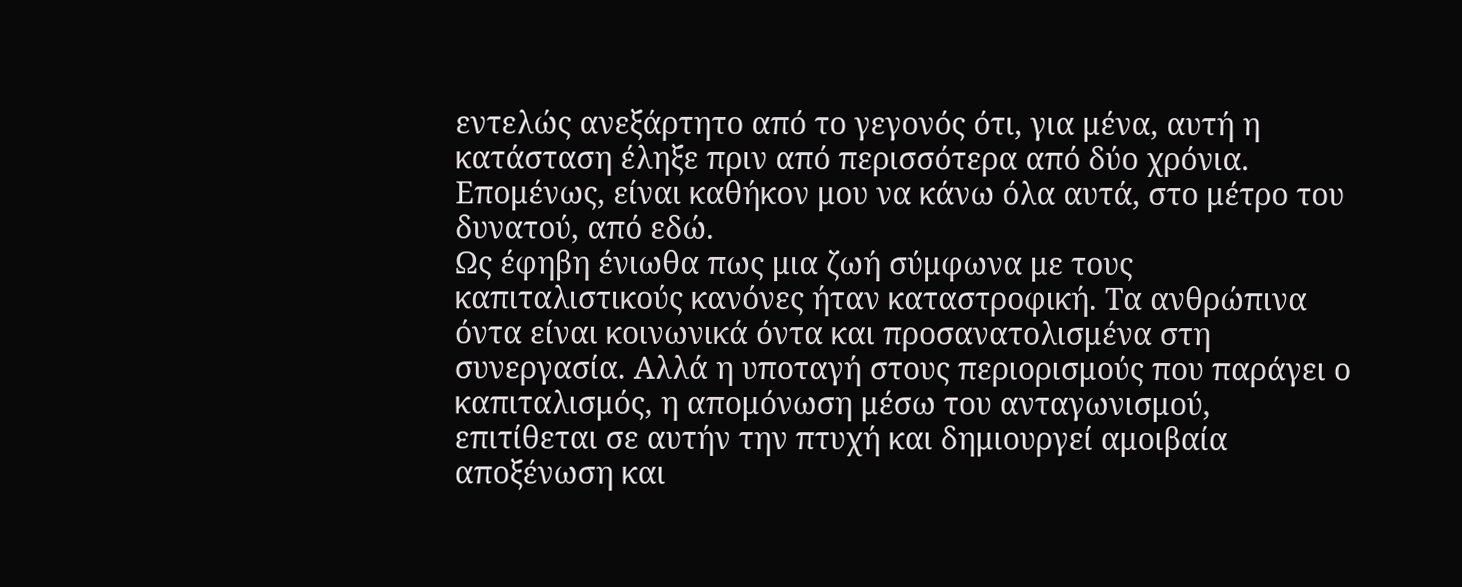εντελώς ανεξάρτητο από το γεγονός ότι, για μένα, αυτή η κατάσταση έληξε πριν από περισσότερα από δύο χρόνια. Επομένως, είναι καθήκον μου να κάνω όλα αυτά, στο μέτρο του δυνατού, από εδώ.
Ως έφηβη ένιωθα πως μια ζωή σύμφωνα με τους καπιταλιστικούς κανόνες ήταν καταστροφική. Τα ανθρώπινα όντα είναι κοινωνικά όντα και προσανατολισμένα στη συνεργασία. Αλλά η υποταγή στους περιορισμούς που παράγει ο καπιταλισμός, η απομόνωση μέσω του ανταγωνισμού, επιτίθεται σε αυτήν την πτυχή και δημιουργεί αμοιβαία αποξένωση και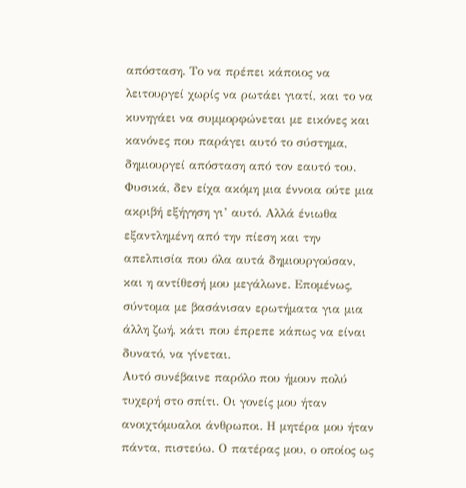απόσταση. Το να πρέπει κάποιος να λειτουργεί χωρίς να ρωτάει γιατί, και το να κυνηγάει να συμμορφώνεται με εικόνες και κανόνες που παράγει αυτό το σύστημα, δημιουργεί απόσταση από τον εαυτό του.
Φυσικά, δεν είχα ακόμη μια έννοια ούτε μια ακριβή εξήγηση γι’ αυτό. Αλλά ένιωθα εξαντλημένη από την πίεση και την απελπισία που όλα αυτά δημιουργούσαν, και η αντίθεσή μου μεγάλωνε. Επομένως, σύντομα με βασάνισαν ερωτήματα για μια άλλη ζωή, κάτι που έπρεπε κάπως να είναι δυνατό, να γίνεται.
Αυτό συνέβαινε παρόλο που ήμουν πολύ τυχερή στο σπίτι. Οι γονείς μου ήταν ανοιχτόμυαλοι άνθρωποι. Η μητέρα μου ήταν πάντα, πιστεύω. Ο πατέρας μου, ο οποίος ως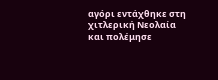αγόρι εντάχθηκε στη χιτλερική Νεολαία και πολέμησε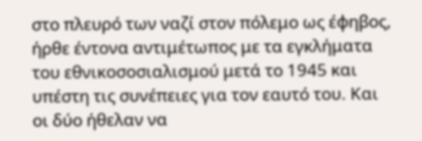στο πλευρό των ναζί στον πόλεμο ως έφηβος, ήρθε έντονα αντιμέτωπος με τα εγκλήματα του εθνικοσοσιαλισμού μετά το 1945 και υπέστη τις συνέπειες για τον εαυτό του. Και οι δύο ήθελαν να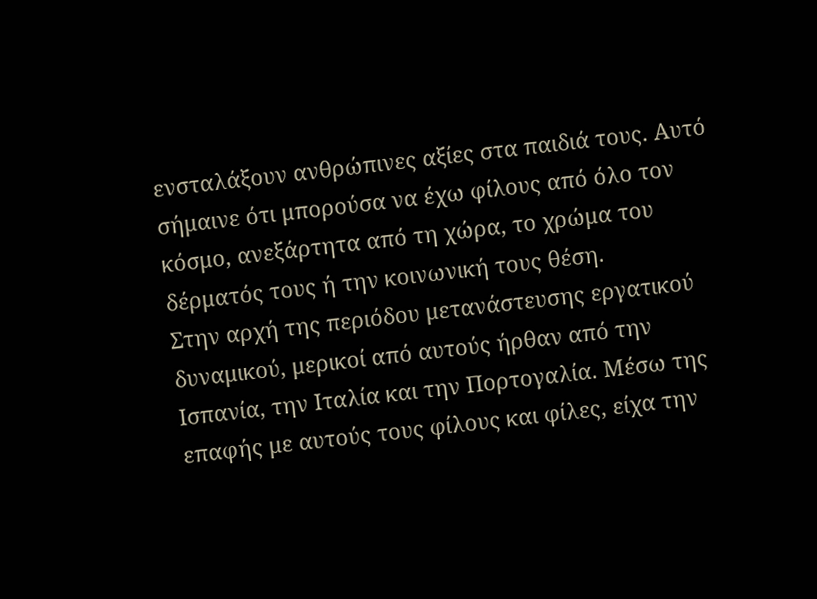ενσταλάξουν ανθρώπινες αξίες στα παιδιά τους. Αυτό σήμαινε ότι μπορούσα να έχω φίλους από όλο τον κόσμο, ανεξάρτητα από τη χώρα, το χρώμα του δέρματός τους ή την κοινωνική τους θέση.
Στην αρχή της περιόδου μετανάστευσης εργατικού δυναμικού, μερικοί από αυτούς ήρθαν από την Ισπανία, την Ιταλία και την Πορτογαλία. Μέσω της επαφής με αυτούς τους φίλους και φίλες, είχα την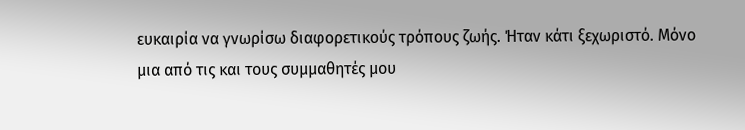ευκαιρία να γνωρίσω διαφορετικούς τρόπους ζωής. Ήταν κάτι ξεχωριστό. Μόνο μια από τις και τους συμμαθητές μου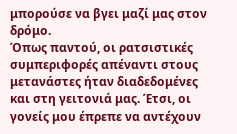μπορούσε να βγει μαζί μας στον δρόμο.
Όπως παντού, οι ρατσιστικές συμπεριφορές απέναντι στους μετανάστες ήταν διαδεδομένες και στη γειτονιά μας. Έτσι, οι γονείς μου έπρεπε να αντέχουν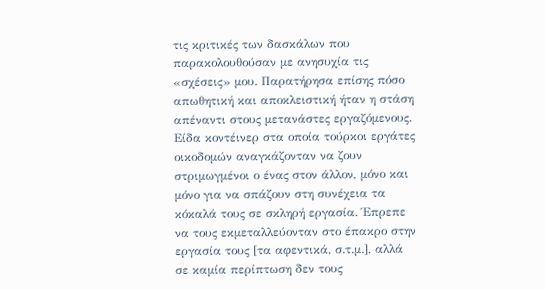τις κριτικές των δασκάλων που παρακολουθούσαν με ανησυχία τις «σχέσεις» μου. Παρατήρησα επίσης πόσο απωθητική και αποκλειστική ήταν η στάση απέναντι στους μετανάστες εργαζόμενους.
Είδα κοντέινερ στα οποία τούρκοι εργάτες οικοδομών αναγκάζονταν να ζουν στριμωγμένοι ο ένας στον άλλον, μόνο και μόνο για να σπάζουν στη συνέχεια τα κόκαλά τους σε σκληρή εργασία. Έπρεπε να τους εκμεταλλεύονταν στο έπακρο στην εργασία τους [τα αφεντικά, σ.τ.μ.], αλλά σε καμία περίπτωση δεν τους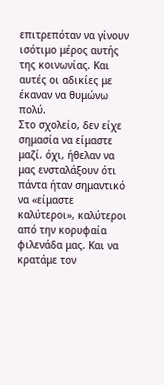επιτρεπόταν να γίνουν ισότιμο μέρος αυτής της κοινωνίας. Και αυτές οι αδικίες με έκαναν να θυμώνω πολύ.
Στο σχολείο, δεν είχε σημασία να είμαστε μαζί. όχι, ήθελαν να μας ενσταλάξουν ότι πάντα ήταν σημαντικό να «είμαστε καλύτεροι», καλύτεροι από την κορυφαία φιλενάδα μας. Και να κρατάμε τον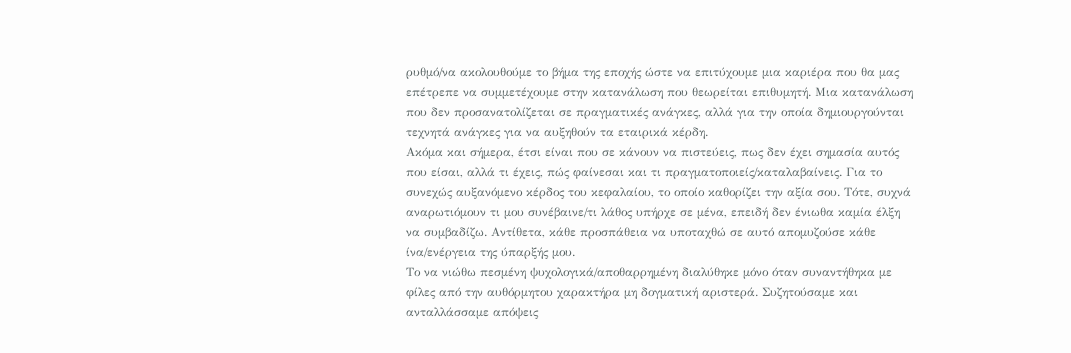ρυθμό/να ακολουθούμε το βήμα της εποχής ώστε να επιτύχουμε μια καριέρα που θα μας επέτρεπε να συμμετέχουμε στην κατανάλωση που θεωρείται επιθυμητή. Μια κατανάλωση που δεν προσανατολίζεται σε πραγματικές ανάγκες, αλλά για την οποία δημιουργούνται τεχνητά ανάγκες για να αυξηθούν τα εταιρικά κέρδη.
Ακόμα και σήμερα, έτσι είναι που σε κάνουν να πιστεύεις, πως δεν έχει σημασία αυτός που είσαι, αλλά τι έχεις, πώς φαίνεσαι και τι πραγματοποιείς/καταλαβαίνεις. Για το συνεχώς αυξανόμενο κέρδος του κεφαλαίου, το οποίο καθορίζει την αξία σου. Τότε, συχνά αναρωτιόμουν τι μου συνέβαινε/τι λάθος υπήρχε σε μένα, επειδή δεν ένιωθα καμία έλξη να συμβαδίζω. Αντίθετα, κάθε προσπάθεια να υποταχθώ σε αυτό απομυζούσε κάθε ίνα/ενέργεια της ύπαρξής μου.
Το να νιώθω πεσμένη ψυχολογικά/αποθαρρημένη διαλύθηκε μόνο όταν συναντήθηκα με φίλες από την αυθόρμητου χαρακτήρα μη δογματική αριστερά. Συζητούσαμε και ανταλλάσσαμε απόψεις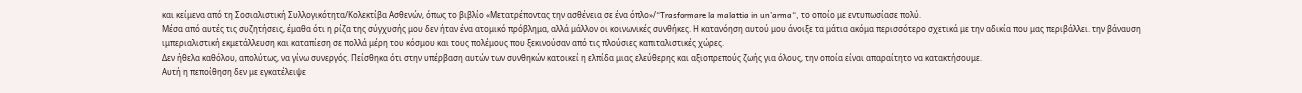και κείμενα από τη Σοσιαλιστική Συλλογικότητα/Κολεκτίβα Ασθενών, όπως το βιβλίο «Μετατρέποντας την ασθένεια σε ένα όπλο»/“Trasformare la malattia in un’arma“, το οποίο με εντυπωσίασε πολύ.
Μέσα από αυτές τις συζητήσεις, έμαθα ότι η ρίζα της σύγχυσής μου δεν ήταν ένα ατομικό πρόβλημα, αλλά μάλλον οι κοινωνικές συνθήκες. Η κατανόηση αυτού μου άνοιξε τα μάτια ακόμα περισσότερο σχετικά με την αδικία που μας περιβάλλει. την βάναυση ιμπεριαλιστική εκμετάλλευση και καταπίεση σε πολλά μέρη του κόσμου και τους πολέμους που ξεκινούσαν από τις πλούσιες καπιταλιστικές χώρες.
Δεν ήθελα καθόλου, απολύτως, να γίνω συνεργός. Πείσθηκα ότι στην υπέρβαση αυτών των συνθηκών κατοικεί η ελπίδα μιας ελεύθερης και αξιοπρεπούς ζωής για όλους, την οποία είναι απαραίτητο να κατακτήσουμε.
Αυτή η πεποίθηση δεν με εγκατέλειψε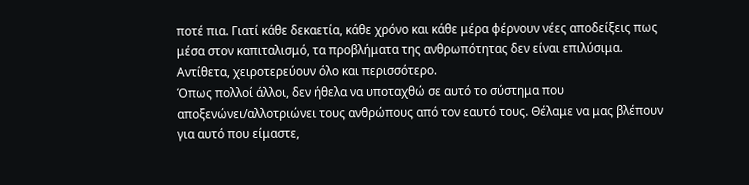ποτέ πια. Γιατί κάθε δεκαετία, κάθε χρόνο και κάθε μέρα φέρνουν νέες αποδείξεις πως μέσα στον καπιταλισμό, τα προβλήματα της ανθρωπότητας δεν είναι επιλύσιμα. Αντίθετα, χειροτερεύουν όλο και περισσότερο.
Όπως πολλοί άλλοι, δεν ήθελα να υποταχθώ σε αυτό το σύστημα που αποξενώνει/αλλοτριώνει τους ανθρώπους από τον εαυτό τους. Θέλαμε να μας βλέπουν για αυτό που είμαστε,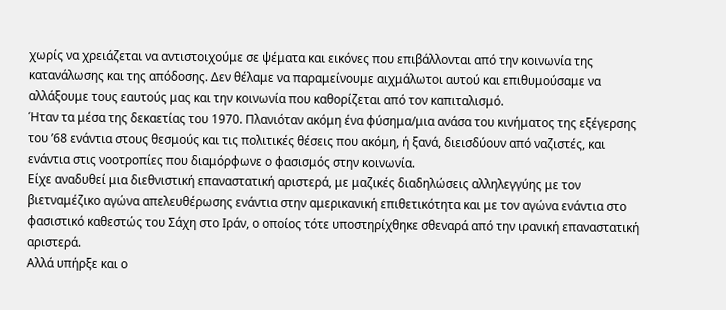χωρίς να χρειάζεται να αντιστοιχούμε σε ψέματα και εικόνες που επιβάλλονται από την κοινωνία της κατανάλωσης και της απόδοσης. Δεν θέλαμε να παραμείνουμε αιχμάλωτοι αυτού και επιθυμούσαμε να αλλάξουμε τους εαυτούς μας και την κοινωνία που καθορίζεται από τον καπιταλισμό.
Ήταν τα μέσα της δεκαετίας του 1970. Πλανιόταν ακόμη ένα φύσημα/μια ανάσα του κινήματος της εξέγερσης του ’68 ενάντια στους θεσμούς και τις πολιτικές θέσεις που ακόμη, ή ξανά, διεισδύουν από ναζιστές, και ενάντια στις νοοτροπίες που διαμόρφωνε ο φασισμός στην κοινωνία.
Είχε αναδυθεί μια διεθνιστική επαναστατική αριστερά, με μαζικές διαδηλώσεις αλληλεγγύης με τον βιετναμέζικο αγώνα απελευθέρωσης ενάντια στην αμερικανική επιθετικότητα και με τον αγώνα ενάντια στο φασιστικό καθεστώς του Σάχη στο Ιράν, ο οποίος τότε υποστηρίχθηκε σθεναρά από την ιρανική επαναστατική αριστερά.
Αλλά υπήρξε και ο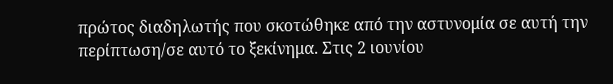πρώτος διαδηλωτής που σκοτώθηκε από την αστυνομία σε αυτή την περίπτωση/σε αυτό το ξεκίνημα. Στις 2 ιουνίου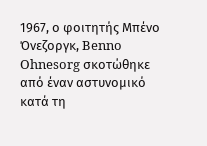1967, ο φοιτητής Μπένο Όνεζοργκ, Benno Ohnesorg σκοτώθηκε από έναν αστυνομικό κατά τη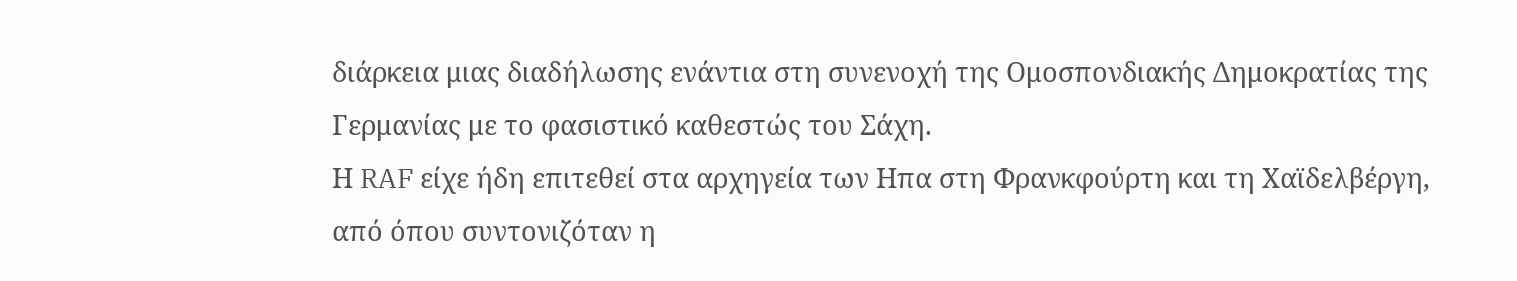διάρκεια μιας διαδήλωσης ενάντια στη συνενοχή της Ομοσπονδιακής Δημοκρατίας της Γερμανίας με το φασιστικό καθεστώς του Σάχη.
Η RAF είχε ήδη επιτεθεί στα αρχηγεία των Ηπα στη Φρανκφούρτη και τη Χαϊδελβέργη, από όπου συντονιζόταν η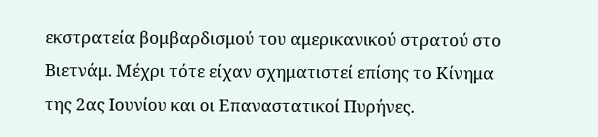εκστρατεία βομβαρδισμού του αμερικανικού στρατού στο Βιετνάμ. Μέχρι τότε είχαν σχηματιστεί επίσης το Κίνημα της 2ας Ιουνίου και οι Επαναστατικοί Πυρήνες.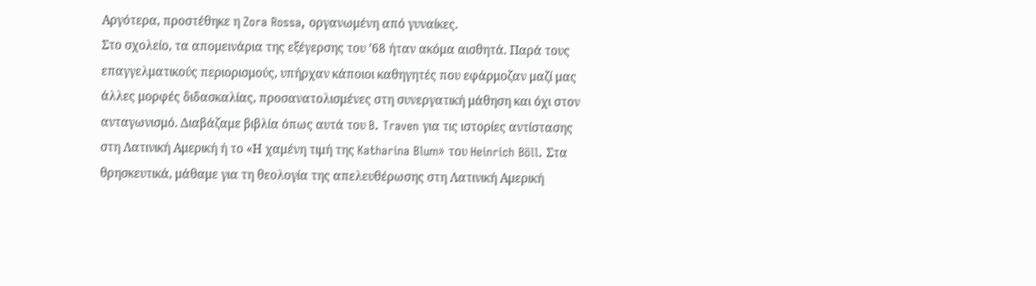Αργότερα, προστέθηκε η Zora Rossa, οργανωμένη από γυναίκες.
Στο σχολείο, τα απομεινάρια της εξέγερσης του ’68 ήταν ακόμα αισθητά. Παρά τους επαγγελματικούς περιορισμούς, υπήρχαν κάποιοι καθηγητές που εφάρμοζαν μαζί μας άλλες μορφές διδασκαλίας, προσανατολισμένες στη συνεργατική μάθηση και όχι στον ανταγωνισμό. Διαβάζαμε βιβλία όπως αυτά του B. Traven για τις ιστορίες αντίστασης στη Λατινική Αμερική ή το «Η χαμένη τιμή της Katharina Blum» του Heinrich Böll. Στα θρησκευτικά, μάθαμε για τη θεολογία της απελευθέρωσης στη Λατινική Αμερική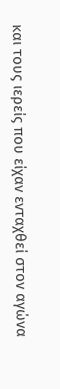και τους ιερείς που είχαν ενταχθεί στον αγώνα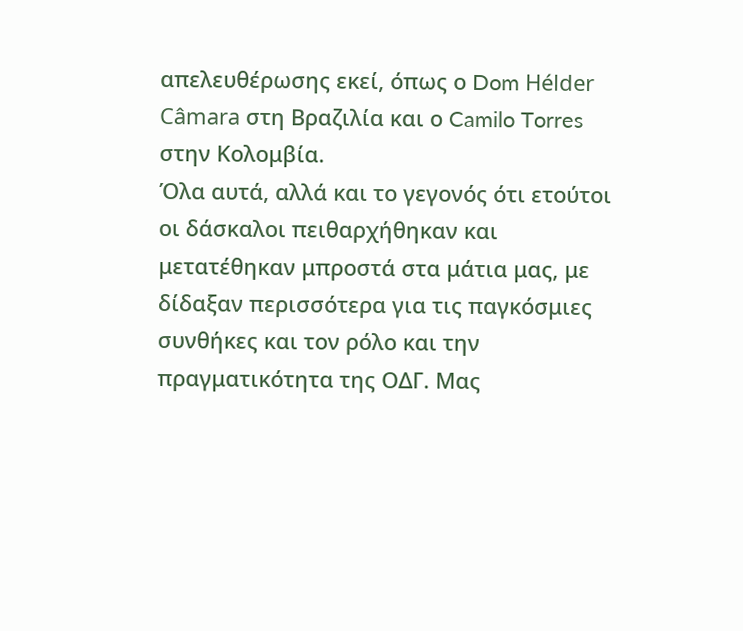απελευθέρωσης εκεί, όπως ο Dom Hélder Câmara στη Βραζιλία και ο Camilo Torres στην Κολομβία.
Όλα αυτά, αλλά και το γεγονός ότι ετούτοι οι δάσκαλοι πειθαρχήθηκαν και μετατέθηκαν μπροστά στα μάτια μας, με δίδαξαν περισσότερα για τις παγκόσμιες συνθήκες και τον ρόλο και την πραγματικότητα της ΟΔΓ. Μας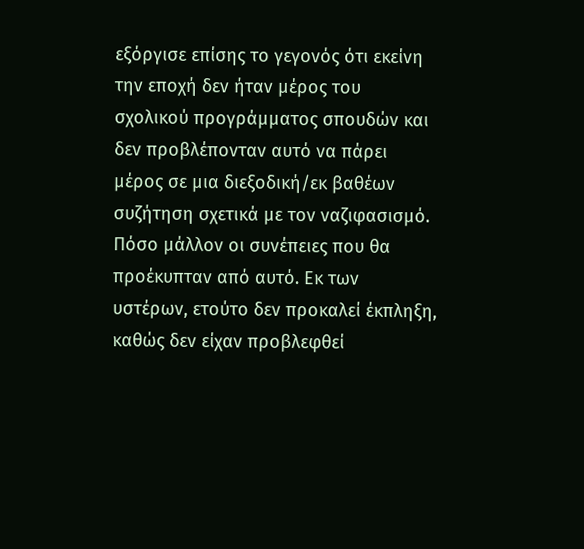εξόργισε επίσης το γεγονός ότι εκείνη την εποχή δεν ήταν μέρος του σχολικού προγράμματος σπουδών και δεν προβλέπονταν αυτό να πάρει μέρος σε μια διεξοδική/εκ βαθέων συζήτηση σχετικά με τον ναζιφασισμό. Πόσο μάλλον οι συνέπειες που θα προέκυπταν από αυτό. Εκ των υστέρων, ετούτο δεν προκαλεί έκπληξη, καθώς δεν είχαν προβλεφθεί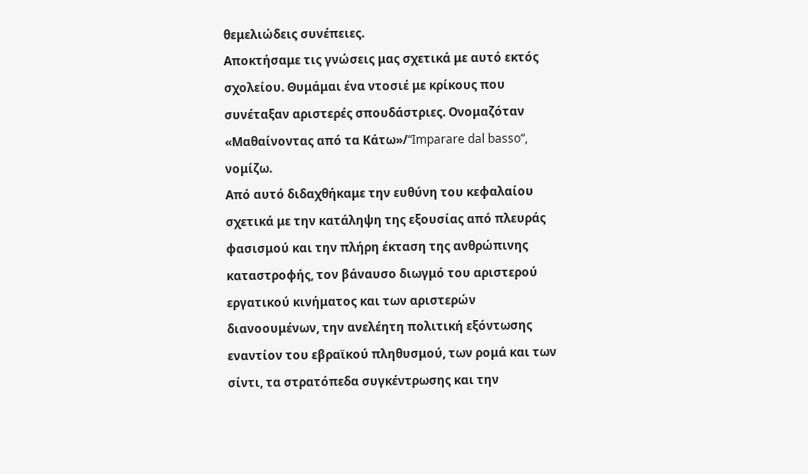θεμελιώδεις συνέπειες.
Αποκτήσαμε τις γνώσεις μας σχετικά με αυτό εκτός σχολείου. Θυμάμαι ένα ντοσιέ με κρίκους που συνέταξαν αριστερές σπουδάστριες. Ονομαζόταν «Μαθαίνοντας από τα Κάτω»/“Imparare dal basso“, νομίζω.
Από αυτό διδαχθήκαμε την ευθύνη του κεφαλαίου σχετικά με την κατάληψη της εξουσίας από πλευράς φασισμού και την πλήρη έκταση της ανθρώπινης καταστροφής, τον βάναυσο διωγμό του αριστερού εργατικού κινήματος και των αριστερών διανοουμένων, την ανελέητη πολιτική εξόντωσης εναντίον του εβραϊκού πληθυσμού, των ρομά και των σίντι, τα στρατόπεδα συγκέντρωσης και την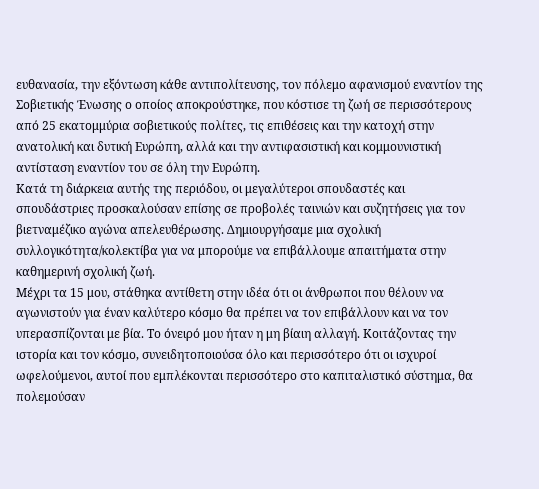ευθανασία, την εξόντωση κάθε αντιπολίτευσης, τον πόλεμο αφανισμού εναντίον της Σοβιετικής Ένωσης ο οποίος αποκρούστηκε, που κόστισε τη ζωή σε περισσότερους από 25 εκατομμύρια σοβιετικούς πολίτες, τις επιθέσεις και την κατοχή στην ανατολική και δυτική Ευρώπη, αλλά και την αντιφασιστική και κομμουνιστική αντίσταση εναντίον του σε όλη την Ευρώπη.
Κατά τη διάρκεια αυτής της περιόδου, οι μεγαλύτεροι σπουδαστές και σπουδάστριες προσκαλούσαν επίσης σε προβολές ταινιών και συζητήσεις για τον βιετναμέζικο αγώνα απελευθέρωσης. Δημιουργήσαμε μια σχολική συλλογικότητα/κολεκτίβα για να μπορούμε να επιβάλλουμε απαιτήματα στην καθημερινή σχολική ζωή.
Μέχρι τα 15 μου, στάθηκα αντίθετη στην ιδέα ότι οι άνθρωποι που θέλουν να αγωνιστούν για έναν καλύτερο κόσμο θα πρέπει να τον επιβάλλουν και να τον υπερασπίζονται με βία. Το όνειρό μου ήταν η μη βίαιη αλλαγή. Κοιτάζοντας την ιστορία και τον κόσμο, συνειδητοποιούσα όλο και περισσότερο ότι οι ισχυροί ωφελούμενοι, αυτοί που εμπλέκονται περισσότερο στο καπιταλιστικό σύστημα, θα πολεμούσαν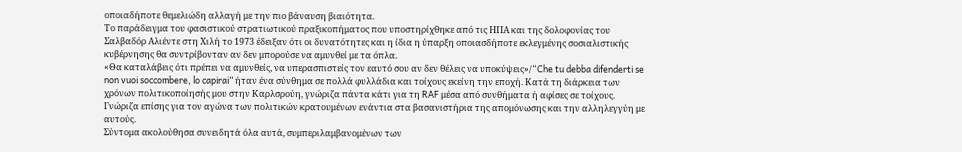οποιαδήποτε θεμελιώδη αλλαγή με την πιο βάναυση βιαιότητα.
Το παράδειγμα του φασιστικού στρατιωτικού πραξικοπήματος που υποστηρίχθηκε από τις ΗΠΑ και της δολοφονίας του Σαλβαδόρ Αλιέντε στη Χιλή το 1973 έδειξαν ότι οι δυνατότητες και η ίδια η ύπαρξη οποιασδήποτε εκλεγμένης σοσιαλιστικής κυβέρνησης θα συντρίβονταν αν δεν μπορούσε να αμυνθεί με τα όπλα.
«Θα καταλάβεις ότι πρέπει να αμυνθείς, να υπερασπιστείς τον εαυτό σου αν δεν θέλεις να υποκύψεις»/“Che tu debba difenderti se non vuoi soccombere, lo capirai” ήταν ένα σύνθημα σε πολλά φυλλάδια και τοίχους εκείνη την εποχή. Κατά τη διάρκεια των χρόνων πολιτικοποίησής μου στην Καρλσρούη, γνώριζα πάντα κάτι για τη RAF μέσα από συνθήματα ή αφίσες σε τοίχους. Γνώριζα επίσης για τον αγώνα των πολιτικών κρατουμένων ενάντια στα βασανιστήρια της απομόνωσης και την αλληλεγγύη με αυτούς.
Σύντομα ακολούθησα συνειδητά όλα αυτά, συμπεριλαμβανομένων των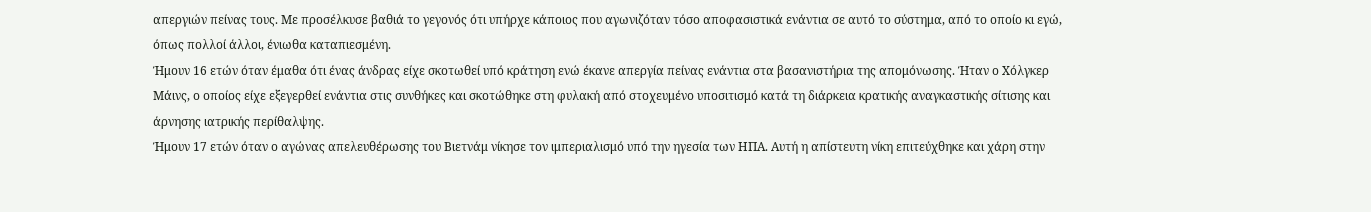απεργιών πείνας τους. Με προσέλκυσε βαθιά το γεγονός ότι υπήρχε κάποιος που αγωνιζόταν τόσο αποφασιστικά ενάντια σε αυτό το σύστημα, από το οποίο κι εγώ, όπως πολλοί άλλοι, ένιωθα καταπιεσμένη.
Ήμουν 16 ετών όταν έμαθα ότι ένας άνδρας είχε σκοτωθεί υπό κράτηση ενώ έκανε απεργία πείνας ενάντια στα βασανιστήρια της απομόνωσης. Ήταν ο Χόλγκερ Μάινς, ο οποίος είχε εξεγερθεί ενάντια στις συνθήκες και σκοτώθηκε στη φυλακή από στοχευμένο υποσιτισμό κατά τη διάρκεια κρατικής αναγκαστικής σίτισης και άρνησης ιατρικής περίθαλψης.
Ήμουν 17 ετών όταν ο αγώνας απελευθέρωσης του Βιετνάμ νίκησε τον ιμπεριαλισμό υπό την ηγεσία των ΗΠΑ. Αυτή η απίστευτη νίκη επιτεύχθηκε και χάρη στην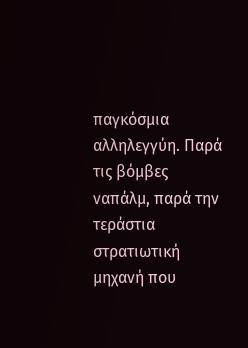παγκόσμια αλληλεγγύη. Παρά τις βόμβες ναπάλμ, παρά την τεράστια στρατιωτική μηχανή που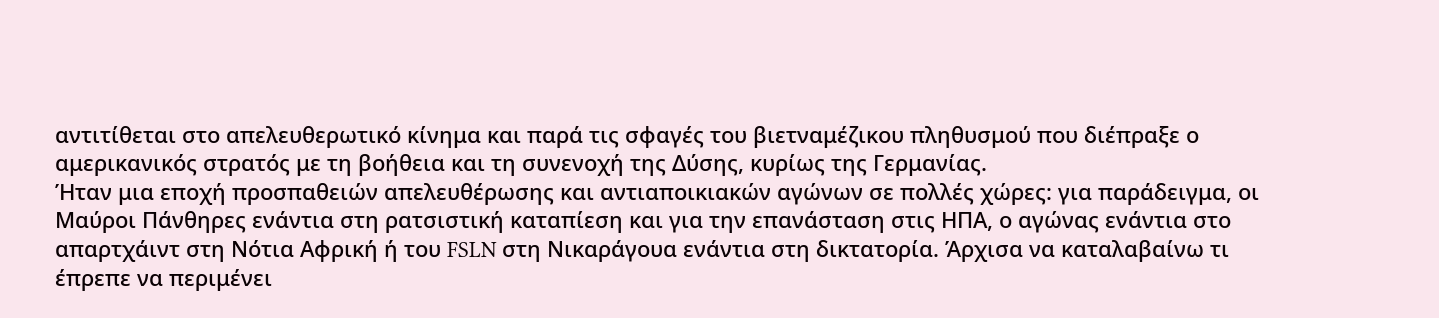αντιτίθεται στο απελευθερωτικό κίνημα και παρά τις σφαγές του βιετναμέζικου πληθυσμού που διέπραξε ο αμερικανικός στρατός με τη βοήθεια και τη συνενοχή της Δύσης, κυρίως της Γερμανίας.
Ήταν μια εποχή προσπαθειών απελευθέρωσης και αντιαποικιακών αγώνων σε πολλές χώρες: για παράδειγμα, οι Μαύροι Πάνθηρες ενάντια στη ρατσιστική καταπίεση και για την επανάσταση στις ΗΠΑ, ο αγώνας ενάντια στο απαρτχάιντ στη Νότια Αφρική ή του FSLN στη Νικαράγουα ενάντια στη δικτατορία. Άρχισα να καταλαβαίνω τι έπρεπε να περιμένει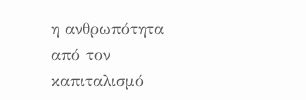η ανθρωπότητα από τον καπιταλισμό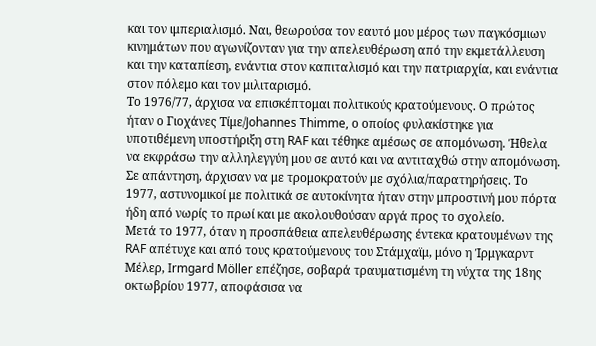και τον ιμπεριαλισμό. Ναι, θεωρούσα τον εαυτό μου μέρος των παγκόσμιων κινημάτων που αγωνίζονταν για την απελευθέρωση από την εκμετάλλευση και την καταπίεση, ενάντια στον καπιταλισμό και την πατριαρχία, και ενάντια στον πόλεμο και τον μιλιταρισμό.
Το 1976/77, άρχισα να επισκέπτομαι πολιτικούς κρατούμενους. Ο πρώτος ήταν ο Γιοχάνες Τίμε/Johannes Thimme, ο οποίος φυλακίστηκε για υποτιθέμενη υποστήριξη στη RAF και τέθηκε αμέσως σε απομόνωση. Ήθελα να εκφράσω την αλληλεγγύη μου σε αυτό και να αντιταχθώ στην απομόνωση. Σε απάντηση, άρχισαν να με τρομοκρατούν με σχόλια/παρατηρήσεις. Το 1977, αστυνομικοί με πολιτικά σε αυτοκίνητα ήταν στην μπροστινή μου πόρτα ήδη από νωρίς το πρωί και με ακολουθούσαν αργά προς το σχολείο.
Μετά το 1977, όταν η προσπάθεια απελευθέρωσης έντεκα κρατουμένων της RAF απέτυχε και από τους κρατούμενους του Στάμχαϊμ, μόνο η Ίρμγκαρντ Μέλερ, Irmgard Möller επέζησε, σοβαρά τραυματισμένη τη νύχτα της 18ης οκτωβρίου 1977, αποφάσισα να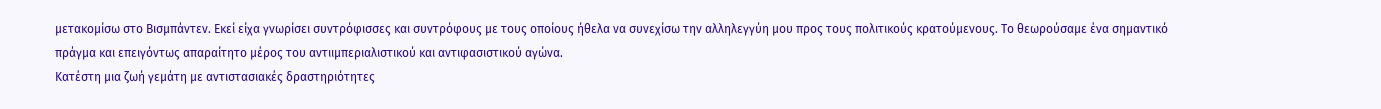μετακομίσω στο Βισμπάντεν. Εκεί είχα γνωρίσει συντρόφισσες και συντρόφους με τους οποίους ήθελα να συνεχίσω την αλληλεγγύη μου προς τους πολιτικούς κρατούμενους. Το θεωρούσαμε ένα σημαντικό πράγμα και επειγόντως απαραίτητο μέρος του αντιιμπεριαλιστικού και αντιφασιστικού αγώνα.
Κατέστη μια ζωή γεμάτη με αντιστασιακές δραστηριότητες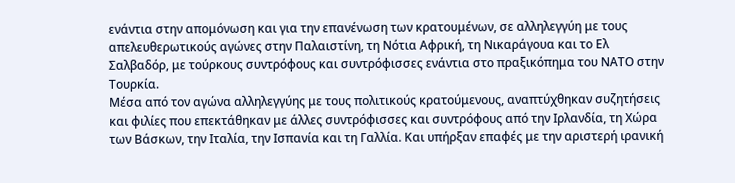ενάντια στην απομόνωση και για την επανένωση των κρατουμένων, σε αλληλεγγύη με τους απελευθερωτικούς αγώνες στην Παλαιστίνη, τη Νότια Αφρική, τη Νικαράγουα και το Ελ Σαλβαδόρ, με τούρκους συντρόφους και συντρόφισσες ενάντια στο πραξικόπημα του ΝΑΤΟ στην Τουρκία.
Μέσα από τον αγώνα αλληλεγγύης με τους πολιτικούς κρατούμενους, αναπτύχθηκαν συζητήσεις και φιλίες που επεκτάθηκαν με άλλες συντρόφισσες και συντρόφους από την Ιρλανδία, τη Χώρα των Βάσκων, την Ιταλία, την Ισπανία και τη Γαλλία. Και υπήρξαν επαφές με την αριστερή ιρανική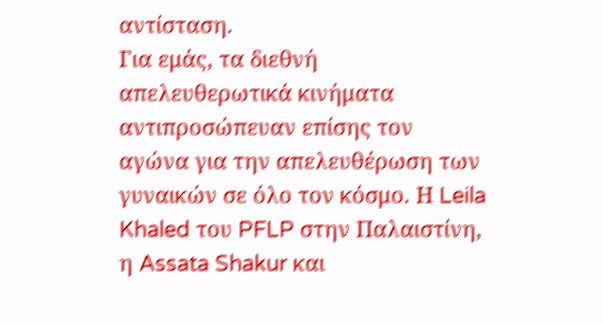αντίσταση.
Για εμάς, τα διεθνή απελευθερωτικά κινήματα αντιπροσώπευαν επίσης τον αγώνα για την απελευθέρωση των γυναικών σε όλο τον κόσμο. Η Leila Khaled του PFLP στην Παλαιστίνη, η Assata Shakur και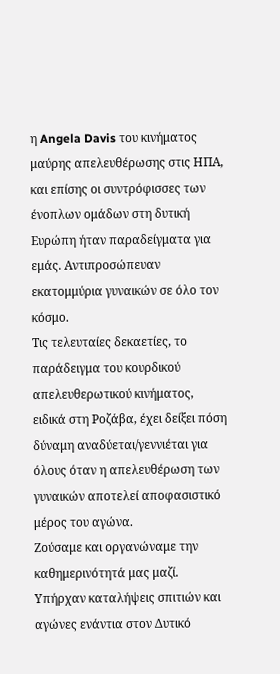η Angela Davis του κινήματος μαύρης απελευθέρωσης στις ΗΠΑ, και επίσης οι συντρόφισσες των ένοπλων ομάδων στη δυτική Ευρώπη ήταν παραδείγματα για εμάς. Αντιπροσώπευαν εκατομμύρια γυναικών σε όλο τον κόσμο.
Τις τελευταίες δεκαετίες, το παράδειγμα του κουρδικού απελευθερωτικού κινήματος, ειδικά στη Ροζάβα, έχει δείξει πόση δύναμη αναδύεται/γεννιέται για όλους όταν η απελευθέρωση των γυναικών αποτελεί αποφασιστικό μέρος του αγώνα.
Ζούσαμε και οργανώναμε την καθημερινότητά μας μαζί. Υπήρχαν καταλήψεις σπιτιών και αγώνες ενάντια στον Δυτικό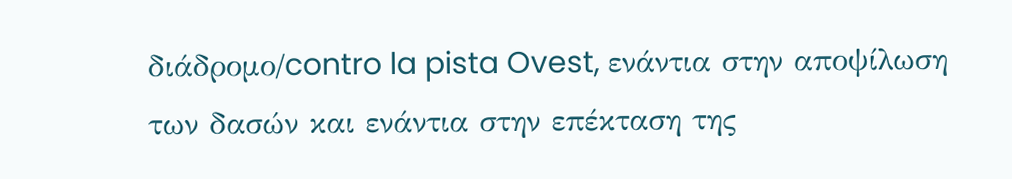διάδρομο/contro la pista Ovest, ενάντια στην αποψίλωση των δασών και ενάντια στην επέκταση της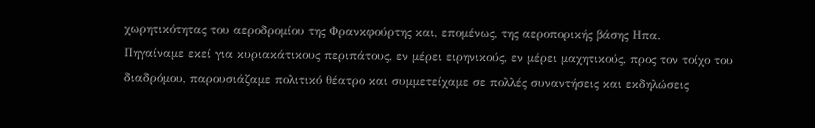χωρητικότητας του αεροδρομίου της Φρανκφούρτης και, επομένως, της αεροπορικής βάσης Ηπα.
Πηγαίναμε εκεί για κυριακάτικους περιπάτους, εν μέρει ειρηνικούς, εν μέρει μαχητικούς, προς τον τοίχο του διαδρόμου, παρουσιάζαμε πολιτικό θέατρο και συμμετείχαμε σε πολλές συναντήσεις και εκδηλώσεις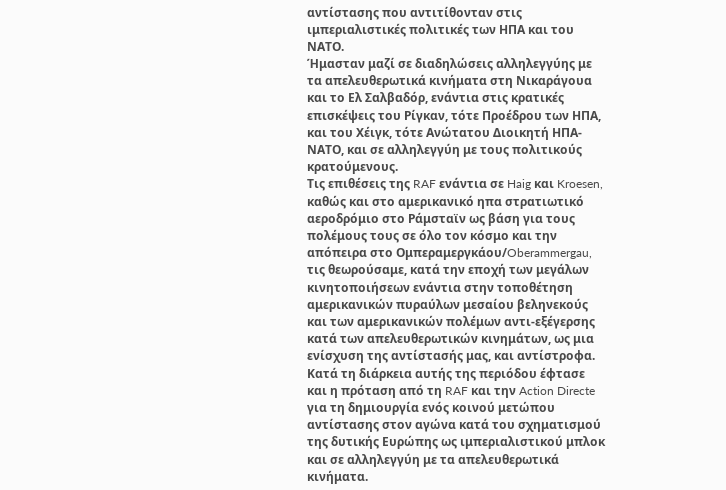αντίστασης που αντιτίθονταν στις ιμπεριαλιστικές πολιτικές των ΗΠΑ και του ΝΑΤΟ.
Ήμασταν μαζί σε διαδηλώσεις αλληλεγγύης με τα απελευθερωτικά κινήματα στη Νικαράγουα και το Ελ Σαλβαδόρ, ενάντια στις κρατικές επισκέψεις του Ρίγκαν, τότε Προέδρου των ΗΠΑ, και του Χέιγκ, τότε Ανώτατου Διοικητή ΗΠΑ-ΝΑΤΟ, και σε αλληλεγγύη με τους πολιτικούς κρατούμενους.
Τις επιθέσεις της RAF ενάντια σε Haig και Kroesen, καθώς και στο αμερικανικό ηπα στρατιωτικό αεροδρόμιο στο Ράμσταϊν ως βάση για τους πολέμους τους σε όλο τον κόσμο και την απόπειρα στο Ομπεραμεργκάου/Oberammergau, τις θεωρούσαμε, κατά την εποχή των μεγάλων κινητοποιήσεων ενάντια στην τοποθέτηση αμερικανικών πυραύλων μεσαίου βεληνεκούς και των αμερικανικών πολέμων αντι-εξέγερσης κατά των απελευθερωτικών κινημάτων, ως μια ενίσχυση της αντίστασής μας, και αντίστροφα.
Κατά τη διάρκεια αυτής της περιόδου έφτασε και η πρόταση από τη RAF και την Action Directe για τη δημιουργία ενός κοινού μετώπου αντίστασης στον αγώνα κατά του σχηματισμού της δυτικής Ευρώπης ως ιμπεριαλιστικού μπλοκ και σε αλληλεγγύη με τα απελευθερωτικά κινήματα.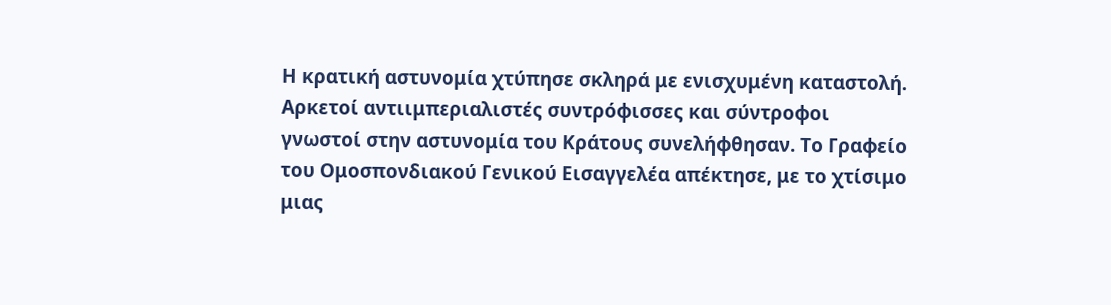Η κρατική αστυνομία χτύπησε σκληρά με ενισχυμένη καταστολή. Αρκετοί αντιιμπεριαλιστές συντρόφισσες και σύντροφοι γνωστοί στην αστυνομία του Κράτους συνελήφθησαν. Το Γραφείο του Ομοσπονδιακού Γενικού Εισαγγελέα απέκτησε, με το χτίσιμο μιας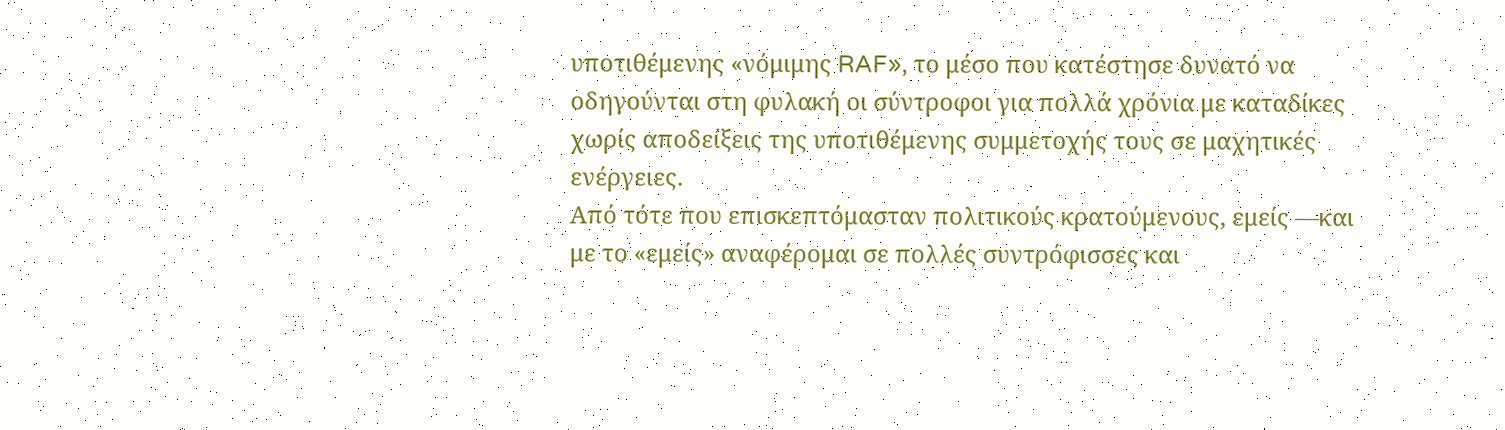υποτιθέμενης «νόμιμης RAF», το μέσο που κατέστησε δυνατό να οδηγούνται στη φυλακή οι σύντροφοι για πολλά χρόνια με καταδίκες χωρίς αποδείξεις της υποτιθέμενης συμμετοχής τους σε μαχητικές ενέργειες.
Από τότε που επισκεπτόμασταν πολιτικούς κρατούμενους, εμείς —και με το «εμείς» αναφέρομαι σε πολλές συντρόφισσες και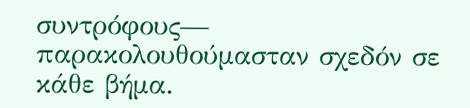συντρόφους— παρακολουθούμασταν σχεδόν σε κάθε βήμα.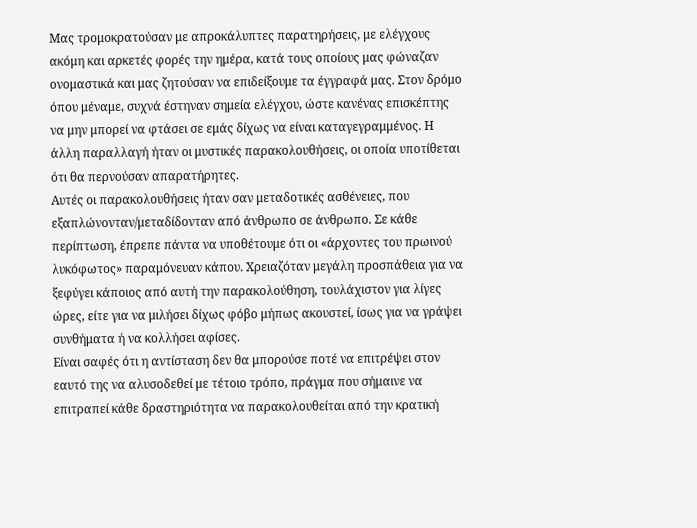Μας τρομοκρατούσαν με απροκάλυπτες παρατηρήσεις, με ελέγχους ακόμη και αρκετές φορές την ημέρα, κατά τους οποίους μας φώναζαν ονομαστικά και μας ζητούσαν να επιδείξουμε τα έγγραφά μας. Στον δρόμο όπου μέναμε, συχνά έστηναν σημεία ελέγχου, ώστε κανένας επισκέπτης να μην μπορεί να φτάσει σε εμάς δίχως να είναι καταγεγραμμένος. Η άλλη παραλλαγή ήταν οι μυστικές παρακολουθήσεις, οι οποία υποτίθεται ότι θα περνούσαν απαρατήρητες.
Αυτές οι παρακολουθήσεις ήταν σαν μεταδοτικές ασθένειες, που εξαπλώνονταν/μεταδίδονταν από άνθρωπο σε άνθρωπο. Σε κάθε περίπτωση, έπρεπε πάντα να υποθέτουμε ότι οι «άρχοντες του πρωινού λυκόφωτος» παραμόνευαν κάπου. Χρειαζόταν μεγάλη προσπάθεια για να ξεφύγει κάποιος από αυτή την παρακολούθηση, τουλάχιστον για λίγες ώρες, είτε για να μιλήσει δίχως φόβο μήπως ακουστεί, ίσως για να γράψει συνθήματα ή να κολλήσει αφίσες.
Είναι σαφές ότι η αντίσταση δεν θα μπορούσε ποτέ να επιτρέψει στον εαυτό της να αλυσοδεθεί με τέτοιο τρόπο, πράγμα που σήμαινε να επιτραπεί κάθε δραστηριότητα να παρακολουθείται από την κρατική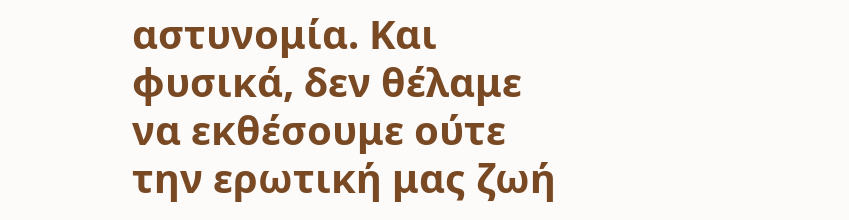αστυνομία. Και φυσικά, δεν θέλαμε να εκθέσουμε ούτε την ερωτική μας ζωή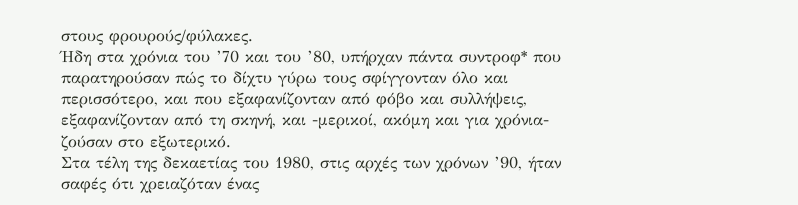στους φρουρούς/φύλακες.
Ήδη στα χρόνια του ’70 και του ’80, υπήρχαν πάντα συντροφ* που παρατηρούσαν πώς το δίχτυ γύρω τους σφίγγονταν όλο και περισσότερο, και που εξαφανίζονταν από φόβο και συλλήψεις, εξαφανίζονταν από τη σκηνή, και -μερικοί, ακόμη και για χρόνια- ζούσαν στο εξωτερικό.
Στα τέλη της δεκαετίας του 1980, στις αρχές των χρόνων ’90, ήταν σαφές ότι χρειαζόταν ένας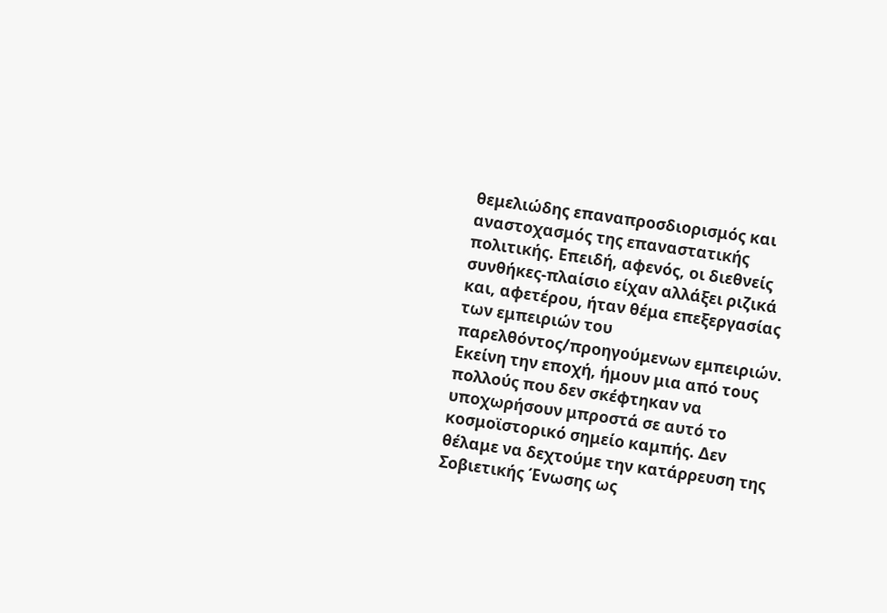θεμελιώδης επαναπροσδιορισμός και αναστοχασμός της επαναστατικής πολιτικής. Επειδή, αφενός, οι διεθνείς συνθήκες-πλαίσιο είχαν αλλάξει ριζικά και, αφετέρου, ήταν θέμα επεξεργασίας των εμπειριών του παρελθόντος/προηγούμενων εμπειριών.
Εκείνη την εποχή, ήμουν μια από τους πολλούς που δεν σκέφτηκαν να υποχωρήσουν μπροστά σε αυτό το κοσμοϊστορικό σημείο καμπής. Δεν θέλαμε να δεχτούμε την κατάρρευση της Σοβιετικής Ένωσης ως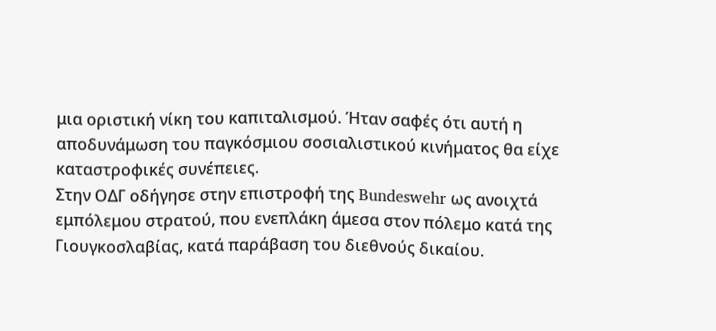μια οριστική νίκη του καπιταλισμού. Ήταν σαφές ότι αυτή η αποδυνάμωση του παγκόσμιου σοσιαλιστικού κινήματος θα είχε καταστροφικές συνέπειες.
Στην ΟΔΓ οδήγησε στην επιστροφή της Bundeswehr ως ανοιχτά εμπόλεμου στρατού, που ενεπλάκη άμεσα στον πόλεμο κατά της Γιουγκοσλαβίας, κατά παράβαση του διεθνούς δικαίου.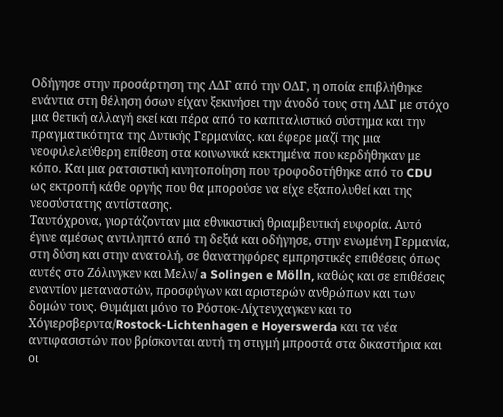Οδήγησε στην προσάρτηση της ΛΔΓ από την ΟΔΓ, η οποία επιβλήθηκε ενάντια στη θέληση όσων είχαν ξεκινήσει την άνοδό τους στη ΛΔΓ με στόχο μια θετική αλλαγή εκεί και πέρα από το καπιταλιστικό σύστημα και την πραγματικότητα της Δυτικής Γερμανίας. και έφερε μαζί της μια νεοφιλελεύθερη επίθεση στα κοινωνικά κεκτημένα που κερδήθηκαν με κόπο. Και μια ρατσιστική κινητοποίηση που τροφοδοτήθηκε από το CDU ως εκτροπή κάθε οργής που θα μπορούσε να είχε εξαπολυθεί και της νεοσύστατης αντίστασης.
Ταυτόχρονα, γιορτάζονταν μια εθνικιστική θριαμβευτική ευφορία. Αυτό έγινε αμέσως αντιληπτό από τη δεξιά και οδήγησε, στην ενωμένη Γερμανία, στη δύση και στην ανατολή, σε θανατηφόρες εμπρηστικές επιθέσεις όπως αυτές στο Ζόλινγκεν και Μελν/ a Solingen e Mölln, καθώς και σε επιθέσεις εναντίον μεταναστών, προσφύγων και αριστερών ανθρώπων και των δομών τους. Θυμάμαι μόνο το Ρόστοκ-Λίχτενχαγκεν και το Χόγιερσβερντα/Rostock-Lichtenhagen e Hoyerswerda και τα νέα αντιφασιστών που βρίσκονται αυτή τη στιγμή μπροστά στα δικαστήρια και οι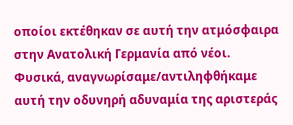οποίοι εκτέθηκαν σε αυτή την ατμόσφαιρα στην Ανατολική Γερμανία από νέοι.
Φυσικά, αναγνωρίσαμε/αντιληφθήκαμε αυτή την οδυνηρή αδυναμία της αριστεράς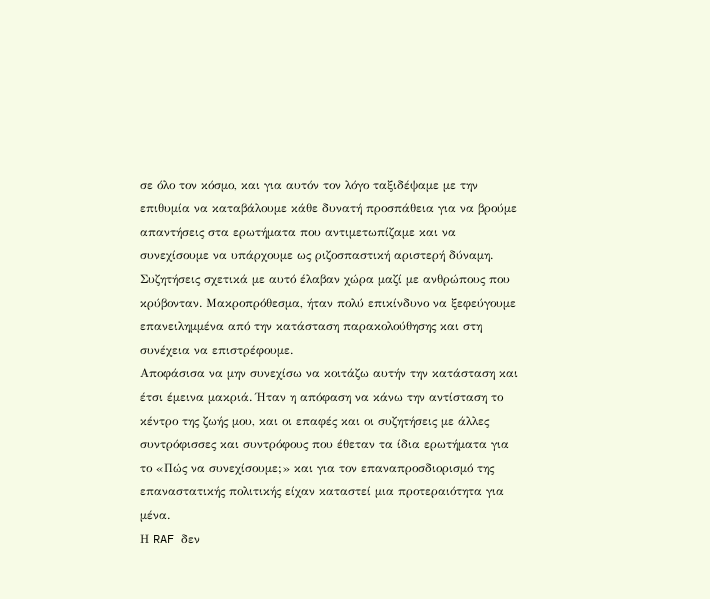σε όλο τον κόσμο, και για αυτόν τον λόγο ταξιδέψαμε με την επιθυμία να καταβάλουμε κάθε δυνατή προσπάθεια για να βρούμε απαντήσεις στα ερωτήματα που αντιμετωπίζαμε και να συνεχίσουμε να υπάρχουμε ως ριζοσπαστική αριστερή δύναμη. Συζητήσεις σχετικά με αυτό έλαβαν χώρα μαζί με ανθρώπους που κρύβονταν. Μακροπρόθεσμα, ήταν πολύ επικίνδυνο να ξεφεύγουμε επανειλημμένα από την κατάσταση παρακολούθησης και στη συνέχεια να επιστρέφουμε.
Αποφάσισα να μην συνεχίσω να κοιτάζω αυτήν την κατάσταση και έτσι έμεινα μακριά. Ήταν η απόφαση να κάνω την αντίσταση το κέντρο της ζωής μου, και οι επαφές και οι συζητήσεις με άλλες συντρόφισσες και συντρόφους που έθεταν τα ίδια ερωτήματα για το «Πώς να συνεχίσουμε;» και για τον επαναπροσδιορισμό της επαναστατικής πολιτικής είχαν καταστεί μια προτεραιότητα για μένα.
Η RAF δεν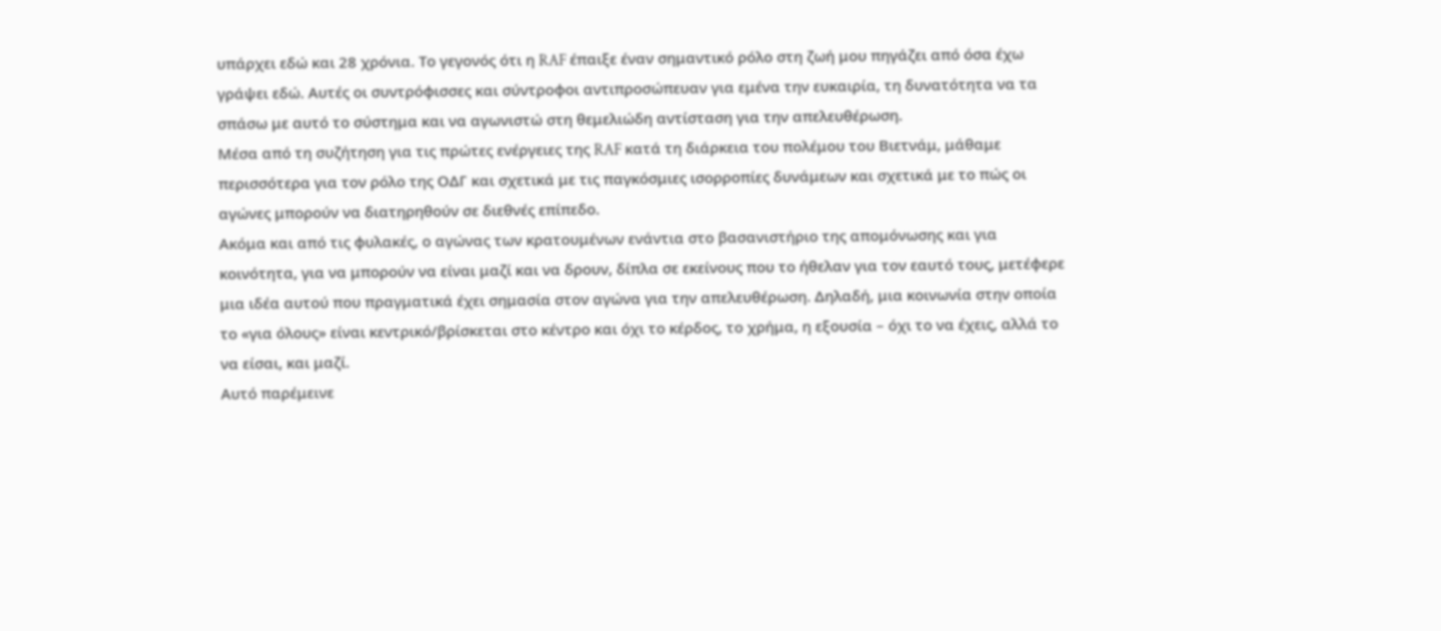υπάρχει εδώ και 28 χρόνια. Το γεγονός ότι η RAF έπαιξε έναν σημαντικό ρόλο στη ζωή μου πηγάζει από όσα έχω γράψει εδώ. Αυτές οι συντρόφισσες και σύντροφοι αντιπροσώπευαν για εμένα την ευκαιρία, τη δυνατότητα να τα σπάσω με αυτό το σύστημα και να αγωνιστώ στη θεμελιώδη αντίσταση για την απελευθέρωση.
Μέσα από τη συζήτηση για τις πρώτες ενέργειες της RAF κατά τη διάρκεια του πολέμου του Βιετνάμ, μάθαμε περισσότερα για τον ρόλο της ΟΔΓ και σχετικά με τις παγκόσμιες ισορροπίες δυνάμεων και σχετικά με το πώς οι αγώνες μπορούν να διατηρηθούν σε διεθνές επίπεδο.
Ακόμα και από τις φυλακές, ο αγώνας των κρατουμένων ενάντια στο βασανιστήριο της απομόνωσης και για κοινότητα, για να μπορούν να είναι μαζί και να δρουν, δίπλα σε εκείνους που το ήθελαν για τον εαυτό τους, μετέφερε μια ιδέα αυτού που πραγματικά έχει σημασία στον αγώνα για την απελευθέρωση. Δηλαδή, μια κοινωνία στην οποία το «για όλους» είναι κεντρικό/βρίσκεται στο κέντρο και όχι το κέρδος, το χρήμα, η εξουσία – όχι το να έχεις, αλλά το να είσαι, και μαζί.
Αυτό παρέμεινε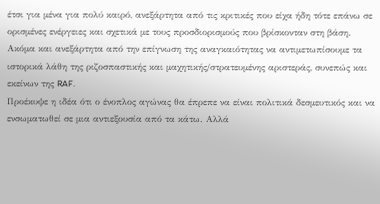έτσι για μένα για πολύ καιρό, ανεξάρτητα από τις κριτικές που είχα ήδη τότε επάνω σε ορισμένες ενέργειες και σχετικά με τους προσδιορισμούς που βρίσκονταν στη βάση. Ακόμα και ανεξάρτητα από την επίγνωση της αναγκαιότητας να αντιμετωπίσουμε τα ιστορικά λάθη της ριζοσπαστικής και μαχητικής/στρατευμένης αριστεράς, συνεπώς και εκείνων της RAF.
Προέκυψε η ιδέα ότι ο ένοπλος αγώνας θα έπρεπε να είναι πολιτικά δεσμευτικός και να ενσωματωθεί σε μια αντιεξουσία από τα κάτω. Αλλά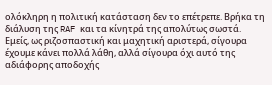ολόκληρη η πολιτική κατάσταση δεν το επέτρεπε. Βρήκα τη διάλυση της RAF και τα κίνητρά της απολύτως σωστά.
Εμείς, ως ριζοσπαστική και μαχητική αριστερά, σίγουρα έχουμε κάνει πολλά λάθη, αλλά σίγουρα όχι αυτό της αδιάφορης αποδοχής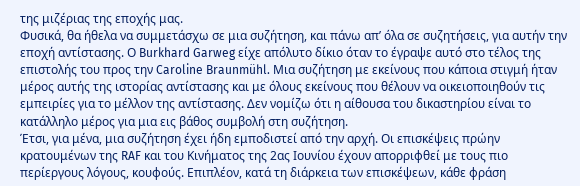της μιζέριας της εποχής μας.
Φυσικά, θα ήθελα να συμμετάσχω σε μια συζήτηση, και πάνω απ’ όλα σε συζητήσεις, για αυτήν την εποχή αντίστασης. Ο Burkhard Garweg είχε απόλυτο δίκιο όταν το έγραψε αυτό στο τέλος της επιστολής του προς την Caroline Braunmühl. Μια συζήτηση με εκείνους που κάποια στιγμή ήταν μέρος αυτής της ιστορίας αντίστασης και με όλους εκείνους που θέλουν να οικειοποιηθούν τις εμπειρίες για το μέλλον της αντίστασης. Δεν νομίζω ότι η αίθουσα του δικαστηρίου είναι το κατάλληλο μέρος για μια εις βάθος συμβολή στη συζήτηση.
Έτσι, για μένα, μια συζήτηση έχει ήδη εμποδιστεί από την αρχή. Οι επισκέψεις πρώην κρατουμένων της RAF και του Κινήματος της 2ας Ιουνίου έχουν απορριφθεί με τους πιο περίεργους λόγους, κουφούς. Επιπλέον, κατά τη διάρκεια των επισκέψεων, κάθε φράση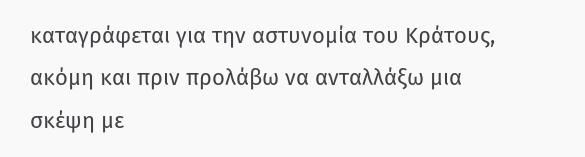καταγράφεται για την αστυνομία του Κράτους, ακόμη και πριν προλάβω να ανταλλάξω μια σκέψη με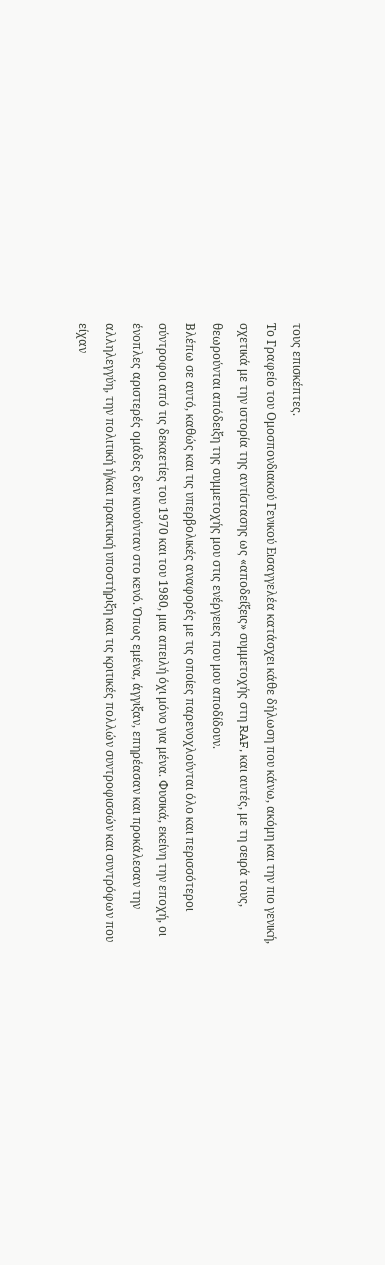τους επισκέπτες.
Το Γραφείο του Ομοσπονδιακού Γενικού Εισαγγελέα κατάσχει κάθε δήλωση που κάνω, ακόμη και την πιο γενική, σχετικά με την ιστορία της αντίστασης ως «αποδείξεις» συμμετοχής στη RAF, και αυτές, με τη σειρά τους, θεωρούνται απόδειξη της συμμετοχής μου στις ενέργειες που μου αποδίδουν.
Βλέπω σε αυτό, καθώς και τις υπερβολικές αναφορές με τις οποίες παρενοχλούνται όλο και περισσότεροι σύντροφοι από τις δεκαετίες του 1970 και του 1980, μια απειλή όχι μόνο για μένα. Φυσικά, εκείνη την εποχή, οι ένοπλες αριστερές ομάδες δεν κινούνταν στο κενό. Όπως εμένα, άγγιξαν, επηρέασαν και προκάλεσαν την αλληλεγγύη, την πολιτική ή/και πρακτική υποστήριξη και τις κριτικές πολλών συντροφισσών και συντρόφων που είχαν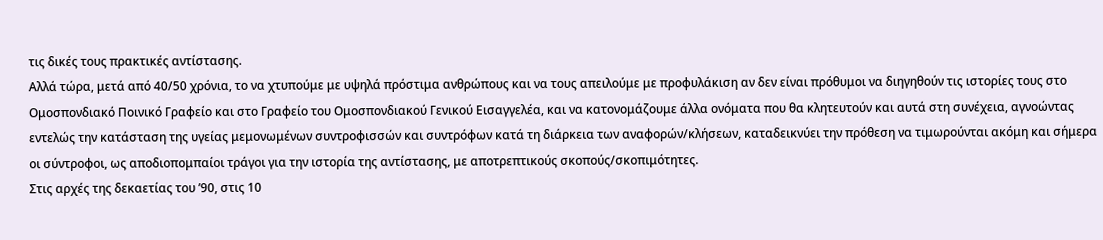τις δικές τους πρακτικές αντίστασης.
Αλλά τώρα, μετά από 40/50 χρόνια, το να χτυπούμε με υψηλά πρόστιμα ανθρώπους και να τους απειλούμε με προφυλάκιση αν δεν είναι πρόθυμοι να διηγηθούν τις ιστορίες τους στο Ομοσπονδιακό Ποινικό Γραφείο και στο Γραφείο του Ομοσπονδιακού Γενικού Εισαγγελέα, και να κατονομάζουμε άλλα ονόματα που θα κλητευτούν και αυτά στη συνέχεια, αγνοώντας εντελώς την κατάσταση της υγείας μεμονωμένων συντροφισσών και συντρόφων κατά τη διάρκεια των αναφορών/κλήσεων, καταδεικνύει την πρόθεση να τιμωρούνται ακόμη και σήμερα οι σύντροφοι, ως αποδιοπομπαίοι τράγοι για την ιστορία της αντίστασης, με αποτρεπτικούς σκοπούς/σκοπιμότητες.
Στις αρχές της δεκαετίας του ’90, στις 10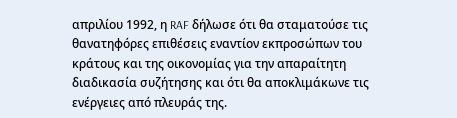απριλίου 1992, η RAF δήλωσε ότι θα σταματούσε τις θανατηφόρες επιθέσεις εναντίον εκπροσώπων του κράτους και της οικονομίας για την απαραίτητη διαδικασία συζήτησης και ότι θα αποκλιμάκωνε τις ενέργειες από πλευράς της.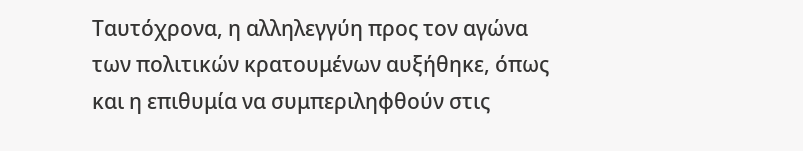Ταυτόχρονα, η αλληλεγγύη προς τον αγώνα των πολιτικών κρατουμένων αυξήθηκε, όπως και η επιθυμία να συμπεριληφθούν στις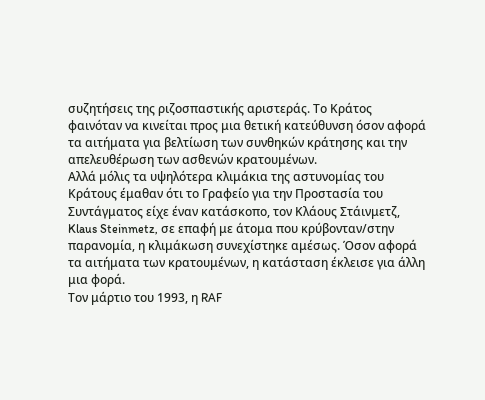συζητήσεις της ριζοσπαστικής αριστεράς. Το Κράτος φαινόταν να κινείται προς μια θετική κατεύθυνση όσον αφορά τα αιτήματα για βελτίωση των συνθηκών κράτησης και την απελευθέρωση των ασθενών κρατουμένων.
Αλλά μόλις τα υψηλότερα κλιμάκια της αστυνομίας του Κράτους έμαθαν ότι το Γραφείο για την Προστασία του Συντάγματος είχε έναν κατάσκοπο, τον Κλάους Στάινμετζ, Klaus Steinmetz, σε επαφή με άτομα που κρύβονταν/στην παρανομία, η κλιμάκωση συνεχίστηκε αμέσως. Όσον αφορά τα αιτήματα των κρατουμένων, η κατάσταση έκλεισε για άλλη μια φορά.
Τον μάρτιο του 1993, η RAF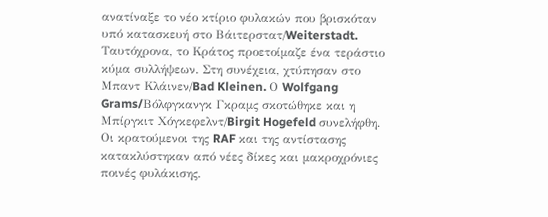ανατίναξε το νέο κτίριο φυλακών που βρισκόταν υπό κατασκευή στο Βάιτερστατ/Weiterstadt. Ταυτόχρονα, το Κράτος προετοίμαζε ένα τεράστιο κύμα συλλήψεων. Στη συνέχεια, χτύπησαν στο Μπαντ Κλάινεν/Bad Kleinen. Ο Wolfgang Grams/Βόλφγκανγκ Γκραμς σκοτώθηκε και η Μπίργκιτ Χόγκεφελντ/Birgit Hogefeld συνελήφθη. Οι κρατούμενοι της RAF και της αντίστασης κατακλύστηκαν από νέες δίκες και μακροχρόνιες ποινές φυλάκισης.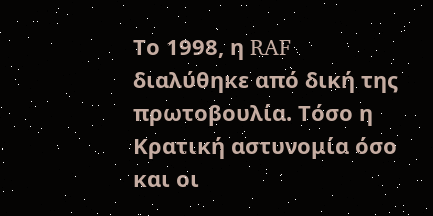Το 1998, η RAF διαλύθηκε από δική της πρωτοβουλία. Τόσο η Κρατική αστυνομία όσο και οι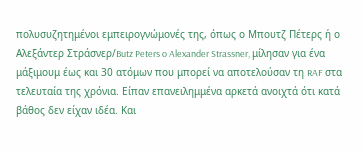πολυσυζητημένοι εμπειρογνώμονές της, όπως ο Μπουτζ Πέτερς ή ο Αλεξάντερ Στράσνερ/Butz Peters o Alexander Strassner, μίλησαν για ένα μάξιμουμ έως και 30 ατόμων που μπορεί να αποτελούσαν τη RAF στα τελευταία της χρόνια. Είπαν επανειλημμένα αρκετά ανοιχτά ότι κατά βάθος δεν είχαν ιδέα. Και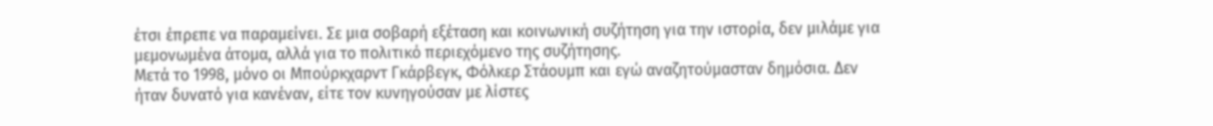έτσι έπρεπε να παραμείνει. Σε μια σοβαρή εξέταση και κοινωνική συζήτηση για την ιστορία, δεν μιλάμε για μεμονωμένα άτομα, αλλά για το πολιτικό περιεχόμενο της συζήτησης.
Μετά το 1998, μόνο οι Μπούρκχαρντ Γκάρβεγκ, Φόλκερ Στάουμπ και εγώ αναζητούμασταν δημόσια. Δεν ήταν δυνατό για κανέναν, είτε τον κυνηγούσαν με λίστες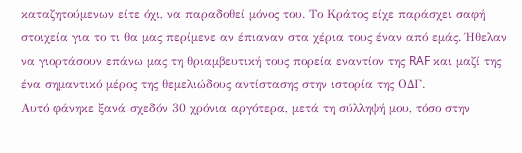καταζητούμενων είτε όχι, να παραδοθεί μόνος του. Το Κράτος είχε παράσχει σαφή στοιχεία για το τι θα μας περίμενε αν έπιαναν στα χέρια τους έναν από εμάς. Ήθελαν να γιορτάσουν επάνω μας τη θριαμβευτική τους πορεία εναντίον της RAF και μαζί της ένα σημαντικό μέρος της θεμελιώδους αντίστασης στην ιστορία της ΟΔΓ.
Αυτό φάνηκε ξανά σχεδόν 30 χρόνια αργότερα, μετά τη σύλληψή μου, τόσο στην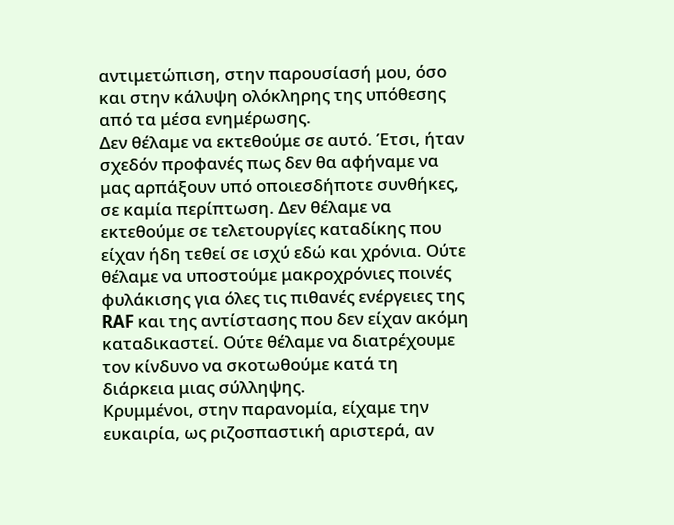αντιμετώπιση, στην παρουσίασή μου, όσο και στην κάλυψη ολόκληρης της υπόθεσης από τα μέσα ενημέρωσης.
Δεν θέλαμε να εκτεθούμε σε αυτό. Έτσι, ήταν σχεδόν προφανές πως δεν θα αφήναμε να μας αρπάξουν υπό οποιεσδήποτε συνθήκες, σε καμία περίπτωση. Δεν θέλαμε να εκτεθούμε σε τελετουργίες καταδίκης που είχαν ήδη τεθεί σε ισχύ εδώ και χρόνια. Ούτε θέλαμε να υποστούμε μακροχρόνιες ποινές φυλάκισης για όλες τις πιθανές ενέργειες της RAF και της αντίστασης που δεν είχαν ακόμη καταδικαστεί. Ούτε θέλαμε να διατρέχουμε τον κίνδυνο να σκοτωθούμε κατά τη διάρκεια μιας σύλληψης.
Κρυμμένοι, στην παρανομία, είχαμε την ευκαιρία, ως ριζοσπαστική αριστερά, αν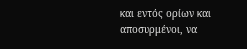και εντός ορίων και αποσυρμένοι, να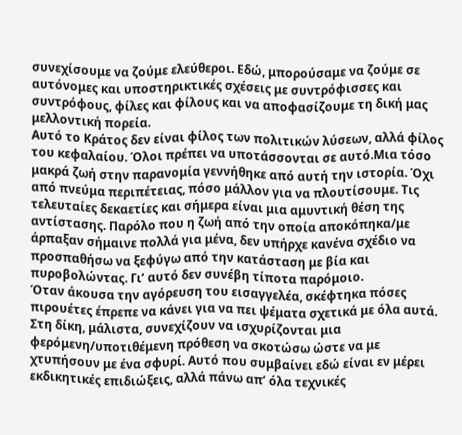συνεχίσουμε να ζούμε ελεύθεροι. Εδώ, μπορούσαμε να ζούμε σε αυτόνομες και υποστηρικτικές σχέσεις με συντρόφισσες και συντρόφους, φίλες και φίλους και να αποφασίζουμε τη δική μας μελλοντική πορεία.
Αυτό το Κράτος δεν είναι φίλος των πολιτικών λύσεων, αλλά φίλος του κεφαλαίου. Όλοι πρέπει να υποτάσσονται σε αυτό.Μια τόσο μακρά ζωή στην παρανομία γεννήθηκε από αυτή την ιστορία. Όχι από πνεύμα περιπέτειας, πόσο μάλλον για να πλουτίσουμε. Τις τελευταίες δεκαετίες και σήμερα είναι μια αμυντική θέση της αντίστασης. Παρόλο που η ζωή από την οποία αποκόπηκα/με άρπαξαν σήμαινε πολλά για μένα, δεν υπήρχε κανένα σχέδιο να προσπαθήσω να ξεφύγω από την κατάσταση με βία και πυροβολώντας. Γι’ αυτό δεν συνέβη τίποτα παρόμοιο.
Όταν άκουσα την αγόρευση του εισαγγελέα, σκέφτηκα πόσες πιρουέτες έπρεπε να κάνει για να πει ψέματα σχετικά με όλα αυτά. Στη δίκη, μάλιστα, συνεχίζουν να ισχυρίζονται μια φερόμενη/υποτιθέμενη πρόθεση να σκοτώσω ώστε να με χτυπήσουν με ένα σφυρί. Αυτό που συμβαίνει εδώ είναι εν μέρει εκδικητικές επιδιώξεις, αλλά πάνω απ’ όλα τεχνικές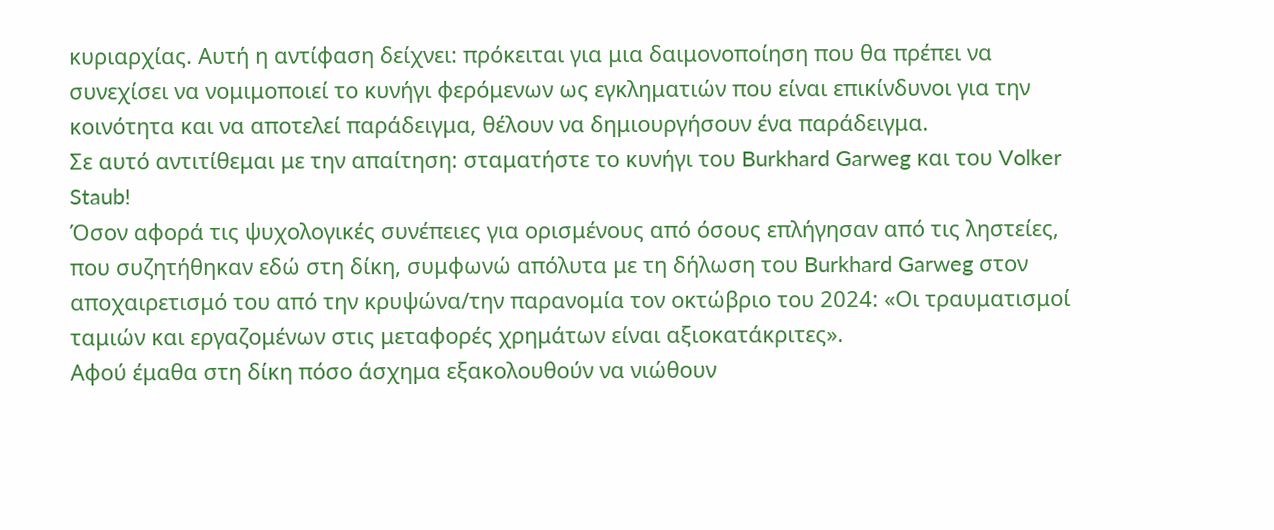κυριαρχίας. Αυτή η αντίφαση δείχνει: πρόκειται για μια δαιμονοποίηση που θα πρέπει να συνεχίσει να νομιμοποιεί το κυνήγι φερόμενων ως εγκληματιών που είναι επικίνδυνοι για την κοινότητα και να αποτελεί παράδειγμα, θέλουν να δημιουργήσουν ένα παράδειγμα.
Σε αυτό αντιτίθεμαι με την απαίτηση: σταματήστε το κυνήγι του Burkhard Garweg και του Volker Staub!
Όσον αφορά τις ψυχολογικές συνέπειες για ορισμένους από όσους επλήγησαν από τις ληστείες, που συζητήθηκαν εδώ στη δίκη, συμφωνώ απόλυτα με τη δήλωση του Burkhard Garweg στον αποχαιρετισμό του από την κρυψώνα/την παρανομία τον οκτώβριο του 2024: «Οι τραυματισμοί ταμιών και εργαζομένων στις μεταφορές χρημάτων είναι αξιοκατάκριτες».
Αφού έμαθα στη δίκη πόσο άσχημα εξακολουθούν να νιώθουν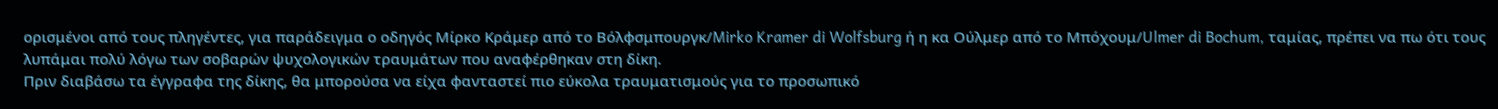ορισμένοι από τους πληγέντες, για παράδειγμα ο οδηγός Μίρκο Κράμερ από το Βόλφσμπουργκ/Mirko Kramer di Wolfsburg ή η κα Ούλμερ από το Μπόχουμ/Ulmer di Bochum, ταμίας, πρέπει να πω ότι τους λυπάμαι πολύ λόγω των σοβαρών ψυχολογικών τραυμάτων που αναφέρθηκαν στη δίκη.
Πριν διαβάσω τα έγγραφα της δίκης, θα μπορούσα να είχα φανταστεί πιο εύκολα τραυματισμούς για το προσωπικό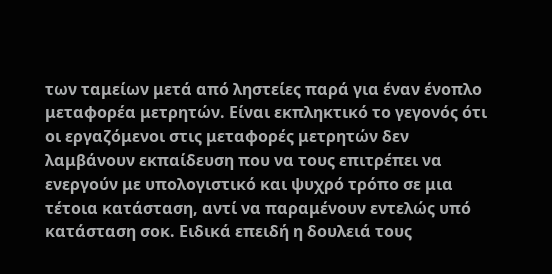των ταμείων μετά από ληστείες παρά για έναν ένοπλο μεταφορέα μετρητών. Είναι εκπληκτικό το γεγονός ότι οι εργαζόμενοι στις μεταφορές μετρητών δεν λαμβάνουν εκπαίδευση που να τους επιτρέπει να ενεργούν με υπολογιστικό και ψυχρό τρόπο σε μια τέτοια κατάσταση, αντί να παραμένουν εντελώς υπό κατάσταση σοκ. Ειδικά επειδή η δουλειά τους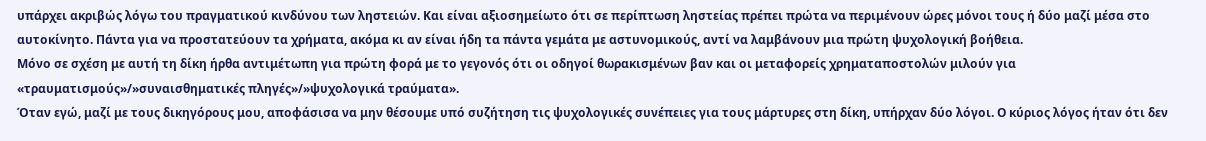υπάρχει ακριβώς λόγω του πραγματικού κινδύνου των ληστειών. Και είναι αξιοσημείωτο ότι σε περίπτωση ληστείας πρέπει πρώτα να περιμένουν ώρες μόνοι τους ή δύο μαζί μέσα στο αυτοκίνητο. Πάντα για να προστατεύουν τα χρήματα, ακόμα κι αν είναι ήδη τα πάντα γεμάτα με αστυνομικούς, αντί να λαμβάνουν μια πρώτη ψυχολογική βοήθεια.
Μόνο σε σχέση με αυτή τη δίκη ήρθα αντιμέτωπη για πρώτη φορά με το γεγονός ότι οι οδηγοί θωρακισμένων βαν και οι μεταφορείς χρηματαποστολών μιλούν για «τραυματισμούς»/»συναισθηματικές πληγές»/»ψυχολογικά τραύματα».
Όταν εγώ, μαζί με τους δικηγόρους μου, αποφάσισα να μην θέσουμε υπό συζήτηση τις ψυχολογικές συνέπειες για τους μάρτυρες στη δίκη, υπήρχαν δύο λόγοι. Ο κύριος λόγος ήταν ότι δεν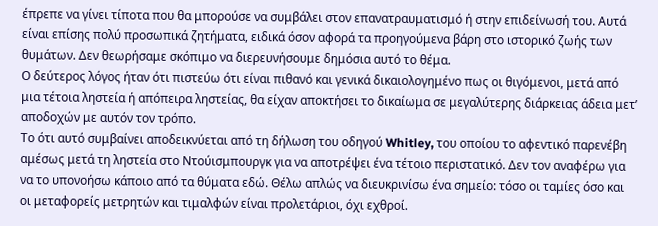έπρεπε να γίνει τίποτα που θα μπορούσε να συμβάλει στον επανατραυματισμό ή στην επιδείνωσή του. Αυτά είναι επίσης πολύ προσωπικά ζητήματα, ειδικά όσον αφορά τα προηγούμενα βάρη στο ιστορικό ζωής των θυμάτων. Δεν θεωρήσαμε σκόπιμο να διερευνήσουμε δημόσια αυτό το θέμα.
Ο δεύτερος λόγος ήταν ότι πιστεύω ότι είναι πιθανό και γενικά δικαιολογημένο πως οι θιγόμενοι, μετά από μια τέτοια ληστεία ή απόπειρα ληστείας, θα είχαν αποκτήσει το δικαίωμα σε μεγαλύτερης διάρκειας άδεια μετ’ αποδοχών με αυτόν τον τρόπο.
Το ότι αυτό συμβαίνει αποδεικνύεται από τη δήλωση του οδηγού Whitley, του οποίου το αφεντικό παρενέβη αμέσως μετά τη ληστεία στο Ντούισμπουργκ για να αποτρέψει ένα τέτοιο περιστατικό. Δεν τον αναφέρω για να το υπονοήσω κάποιο από τα θύματα εδώ. Θέλω απλώς να διευκρινίσω ένα σημείο: τόσο οι ταμίες όσο και οι μεταφορείς μετρητών και τιμαλφών είναι προλετάριοι, όχι εχθροί.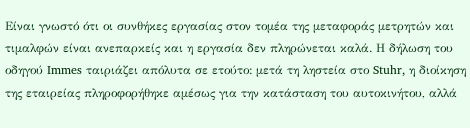Είναι γνωστό ότι οι συνθήκες εργασίας στον τομέα της μεταφοράς μετρητών και τιμαλφών είναι ανεπαρκείς και η εργασία δεν πληρώνεται καλά. Η δήλωση του οδηγού Immes ταιριάζει απόλυτα σε ετούτο: μετά τη ληστεία στο Stuhr, η διοίκηση της εταιρείας πληροφορήθηκε αμέσως για την κατάσταση του αυτοκινήτου, αλλά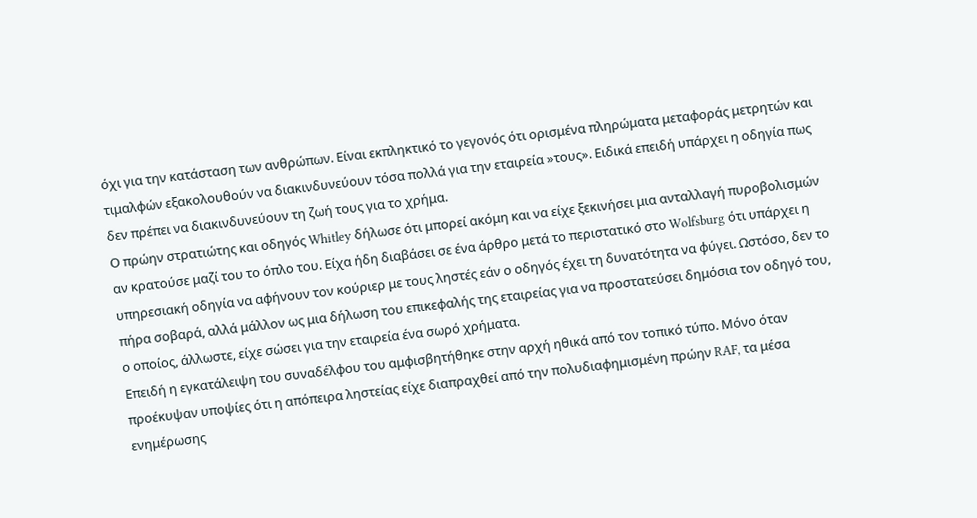όχι για την κατάσταση των ανθρώπων. Είναι εκπληκτικό το γεγονός ότι ορισμένα πληρώματα μεταφοράς μετρητών και τιμαλφών εξακολουθούν να διακινδυνεύουν τόσα πολλά για την εταιρεία »τους». Ειδικά επειδή υπάρχει η οδηγία πως δεν πρέπει να διακινδυνεύουν τη ζωή τους για το χρήμα.
Ο πρώην στρατιώτης και οδηγός Whitley δήλωσε ότι μπορεί ακόμη και να είχε ξεκινήσει μια ανταλλαγή πυροβολισμών αν κρατούσε μαζί του το όπλο του. Είχα ήδη διαβάσει σε ένα άρθρο μετά το περιστατικό στο Wolfsburg ότι υπάρχει η υπηρεσιακή οδηγία να αφήνουν τον κούριερ με τους ληστές εάν ο οδηγός έχει τη δυνατότητα να φύγει. Ωστόσο, δεν το πήρα σοβαρά, αλλά μάλλον ως μια δήλωση του επικεφαλής της εταιρείας για να προστατεύσει δημόσια τον οδηγό του, ο οποίος, άλλωστε, είχε σώσει για την εταιρεία ένα σωρό χρήματα.
Επειδή η εγκατάλειψη του συναδέλφου του αμφισβητήθηκε στην αρχή ηθικά από τον τοπικό τύπο. Μόνο όταν προέκυψαν υποψίες ότι η απόπειρα ληστείας είχε διαπραχθεί από την πολυδιαφημισμένη πρώην RAF, τα μέσα ενημέρωσης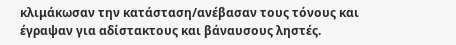κλιμάκωσαν την κατάσταση/ανέβασαν τους τόνους και έγραψαν για αδίστακτους και βάναυσους ληστές.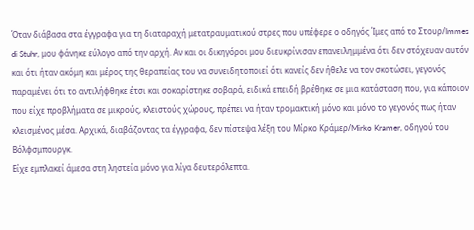Όταν διάβασα στα έγγραφα για τη διαταραχή μετατραυματικού στρες που υπέφερε ο οδηγός Ίμες από το Στουρ/Immes di Stuhr, μου φάνηκε εύλογο από την αρχή. Αν και οι δικηγόροι μου διευκρίνισαν επανειλημμένα ότι δεν στόχευαν αυτόν και ότι ήταν ακόμη και μέρος της θεραπείας του να συνειδητοποιεί ότι κανείς δεν ήθελε να τον σκοτώσει, γεγονός παραμένει ότι το αντιλήφθηκε έτσι και σοκαρίστηκε σοβαρά, ειδικά επειδή βρέθηκε σε μια κατάσταση που, για κάποιον που είχε προβλήματα σε μικρούς, κλειστούς χώρους, πρέπει να ήταν τρομακτική μόνο και μόνο το γεγονός πως ήταν κλεισμένος μέσα. Αρχικά, διαβάζοντας τα έγγραφα, δεν πίστεψα λέξη του Μίρκο Κράμερ/Mirko Kramer, οδηγού του Βόλφσμπουργκ.
Είχε εμπλακεί άμεσα στη ληστεία μόνο για λίγα δευτερόλεπτα.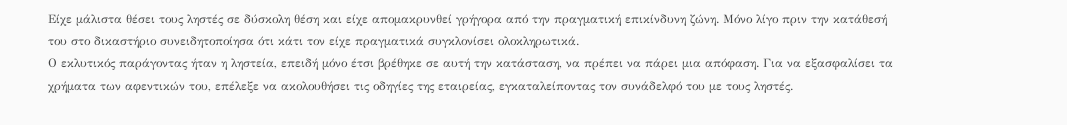Είχε μάλιστα θέσει τους ληστές σε δύσκολη θέση και είχε απομακρυνθεί γρήγορα από την πραγματική επικίνδυνη ζώνη. Μόνο λίγο πριν την κατάθεσή του στο δικαστήριο συνειδητοποίησα ότι κάτι τον είχε πραγματικά συγκλονίσει ολοκληρωτικά.
Ο εκλυτικός παράγοντας ήταν η ληστεία, επειδή μόνο έτσι βρέθηκε σε αυτή την κατάσταση, να πρέπει να πάρει μια απόφαση. Για να εξασφαλίσει τα χρήματα των αφεντικών του, επέλεξε να ακολουθήσει τις οδηγίες της εταιρείας, εγκαταλείποντας τον συνάδελφό του με τους ληστές.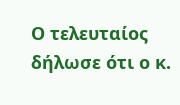Ο τελευταίος δήλωσε ότι ο κ.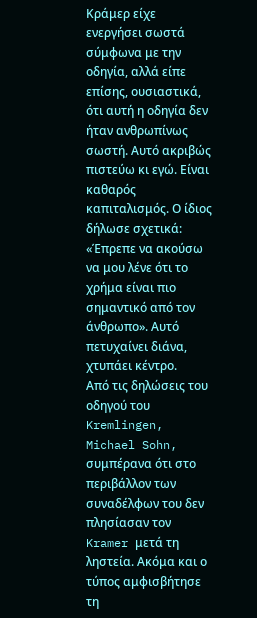Κράμερ είχε ενεργήσει σωστά σύμφωνα με την οδηγία, αλλά είπε επίσης, ουσιαστικά, ότι αυτή η οδηγία δεν ήταν ανθρωπίνως σωστή. Αυτό ακριβώς πιστεύω κι εγώ. Είναι καθαρός καπιταλισμός. Ο ίδιος δήλωσε σχετικά: «Έπρεπε να ακούσω να μου λένε ότι το χρήμα είναι πιο σημαντικό από τον άνθρωπο». Αυτό πετυχαίνει διάνα, χτυπάει κέντρο.
Από τις δηλώσεις του οδηγού του Kremlingen, Michael Sohn, συμπέρανα ότι στο περιβάλλον των συναδέλφων του δεν πλησίασαν τον Kramer μετά τη ληστεία. Ακόμα και ο τύπος αμφισβήτησε τη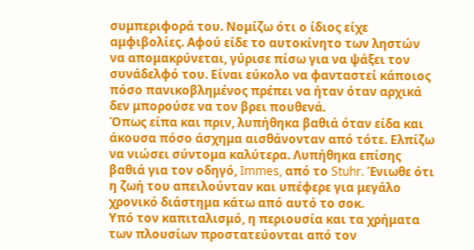συμπεριφορά του. Νομίζω ότι ο ίδιος είχε αμφιβολίες. Αφού είδε το αυτοκίνητο των ληστών να απομακρύνεται, γύρισε πίσω για να ψάξει τον συνάδελφό του. Είναι εύκολο να φανταστεί κάποιος πόσο πανικοβλημένος πρέπει να ήταν όταν αρχικά δεν μπορούσε να τον βρει πουθενά.
Όπως είπα και πριν, λυπήθηκα βαθιά όταν είδα και άκουσα πόσο άσχημα αισθάνονταν από τότε. Ελπίζω να νιώσει σύντομα καλύτερα. Λυπήθηκα επίσης βαθιά για τον οδηγό, Immes, από το Stuhr. Ένιωθε ότι η ζωή του απειλούνταν και υπέφερε για μεγάλο χρονικό διάστημα κάτω από αυτό το σοκ.
Υπό τον καπιταλισμό, η περιουσία και τα χρήματα των πλουσίων προστατεύονται από τον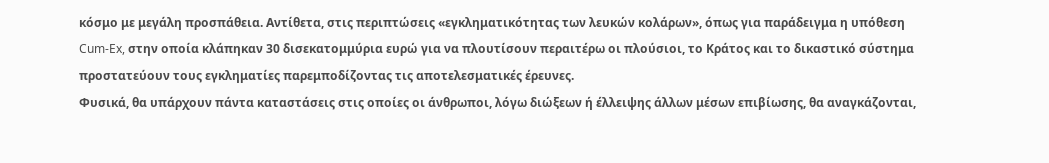κόσμο με μεγάλη προσπάθεια. Αντίθετα, στις περιπτώσεις «εγκληματικότητας των λευκών κολάρων», όπως για παράδειγμα η υπόθεση Cum-Ex, στην οποία κλάπηκαν 30 δισεκατομμύρια ευρώ για να πλουτίσουν περαιτέρω οι πλούσιοι, το Κράτος και το δικαστικό σύστημα προστατεύουν τους εγκληματίες παρεμποδίζοντας τις αποτελεσματικές έρευνες.
Φυσικά, θα υπάρχουν πάντα καταστάσεις στις οποίες οι άνθρωποι, λόγω διώξεων ή έλλειψης άλλων μέσων επιβίωσης, θα αναγκάζονται,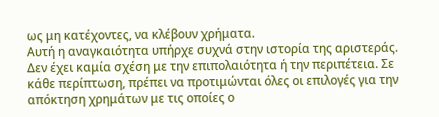ως μη κατέχοντες, να κλέβουν χρήματα.
Αυτή η αναγκαιότητα υπήρχε συχνά στην ιστορία της αριστεράς. Δεν έχει καμία σχέση με την επιπολαιότητα ή την περιπέτεια. Σε κάθε περίπτωση, πρέπει να προτιμώνται όλες οι επιλογές για την απόκτηση χρημάτων με τις οποίες ο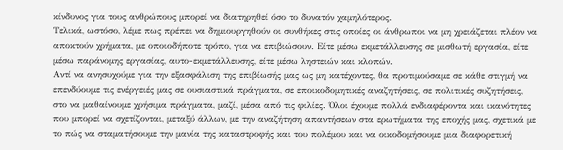κίνδυνος για τους ανθρώπους μπορεί να διατηρηθεί όσο το δυνατόν χαμηλότερος.
Τελικά, ωστόσο, λέμε πως πρέπει να δημιουργηθούν οι συνθήκες στις οποίες οι άνθρωποι να μη χρειάζεται πλέον να αποκτούν χρήματα, με οποιοδήποτε τρόπο, για να επιβιώσουν. Είτε μέσω εκμετάλλευσης σε μισθωτή εργασία, είτε μέσω παράνομης εργασίας, αυτο-εκμετάλλευσης, είτε μέσω ληστειών και κλοπών.
Αντί να ανησυχούμε για την εξασφάλιση της επιβίωσής μας ως μη κατέχοντες, θα προτιμούσαμε σε κάθε στιγμή να επενδύουμε τις ενέργειές μας σε ουσιαστικά πράγματα, σε εποικοδομητικές αναζητήσεις, σε πολιτικές συζητήσεις, στο να μαθαίνουμε χρήσιμα πράγματα, μαζί, μέσα από τις φιλίες. Όλοι έχουμε πολλά ενδιαφέροντα και ικανότητες που μπορεί να σχετίζονται, μεταξύ άλλων, με την αναζήτηση απαντήσεων στα ερωτήματα της εποχής μας, σχετικά με το πώς να σταματήσουμε την μανία της καταστροφής και του πολέμου και να οικοδομήσουμε μια διαφορετική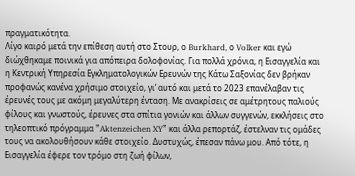πραγματικότητα.
Λίγο καιρό μετά την επίθεση αυτή στο Στουρ, ο Burkhard, ο Volker και εγώ διώχθηκαμε ποινικά για απόπειρα δολοφονίας. Για πολλά χρόνια, η Εισαγγελία και η Κεντρική Υπηρεσία Εγκληματολογικών Ερευνών της Κάτω Σαξονίας δεν βρήκαν προφανώς κανένα χρήσιμο στοιχείο, γι’ αυτό και μετά το 2023 επανέλαβαν τις έρευνές τους με ακόμη μεγαλύτερη ένταση. Με ανακρίσεις σε αμέτρητους παλιούς φίλους και γνωστούς, έρευνες στα σπίτια γονιών και άλλων συγγενών, εκκλήσεις στο τηλεοπτικό πρόγραμμα ”Aktenzeichen XY” και άλλα ρεπορτάζ, έστελναν τις ομάδες τους να ακολουθήσουν κάθε στοιχείο. Δυστυχώς, έπεσαν πάνω μου. Από τότε, η Εισαγγελία έφερε τον τρόμο στη ζωή φίλων,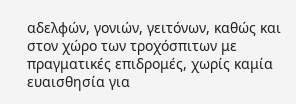αδελφών, γονιών, γειτόνων, καθώς και στον χώρο των τροχόσπιτων με πραγματικές επιδρομές, χωρίς καμία ευαισθησία για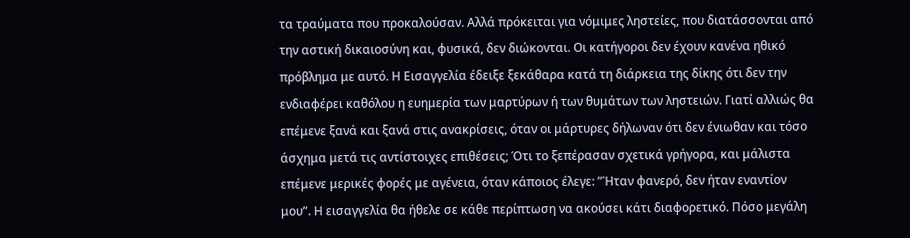τα τραύματα που προκαλούσαν. Αλλά πρόκειται για νόμιμες ληστείες, που διατάσσονται από την αστική δικαιοσύνη και, φυσικά, δεν διώκονται. Οι κατήγοροι δεν έχουν κανένα ηθικό πρόβλημα με αυτό. Η Εισαγγελία έδειξε ξεκάθαρα κατά τη διάρκεια της δίκης ότι δεν την ενδιαφέρει καθόλου η ευημερία των μαρτύρων ή των θυμάτων των ληστειών. Γιατί αλλιώς θα επέμενε ξανά και ξανά στις ανακρίσεις, όταν οι μάρτυρες δήλωναν ότι δεν ένιωθαν και τόσο άσχημα μετά τις αντίστοιχες επιθέσεις; Ότι το ξεπέρασαν σχετικά γρήγορα, και μάλιστα επέμενε μερικές φορές με αγένεια, όταν κάποιος έλεγε: ”Ήταν φανερό, δεν ήταν εναντίον μου”. Η εισαγγελία θα ήθελε σε κάθε περίπτωση να ακούσει κάτι διαφορετικό. Πόσο μεγάλη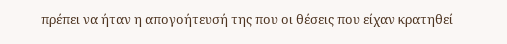πρέπει να ήταν η απογοήτευσή της που οι θέσεις που είχαν κρατηθεί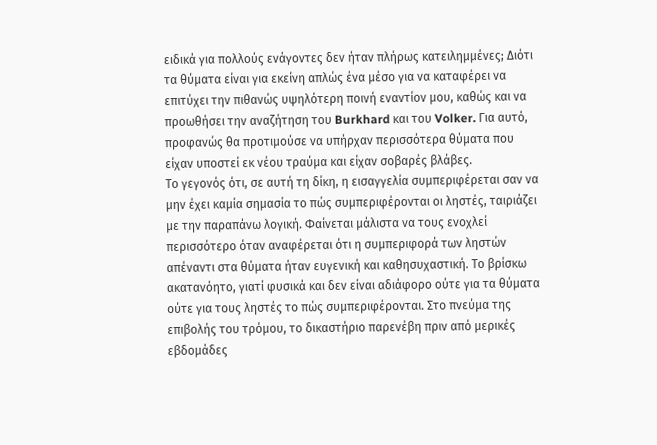ειδικά για πολλούς ενάγοντες δεν ήταν πλήρως κατειλημμένες; Διότι τα θύματα είναι για εκείνη απλώς ένα μέσο για να καταφέρει να επιτύχει την πιθανώς υψηλότερη ποινή εναντίον μου, καθώς και να προωθήσει την αναζήτηση του Burkhard και του Volker. Για αυτό, προφανώς θα προτιμούσε να υπήρχαν περισσότερα θύματα που είχαν υποστεί εκ νέου τραύμα και είχαν σοβαρές βλάβες.
Το γεγονός ότι, σε αυτή τη δίκη, η εισαγγελία συμπεριφέρεται σαν να μην έχει καμία σημασία το πώς συμπεριφέρονται οι ληστές, ταιριάζει με την παραπάνω λογική. Φαίνεται μάλιστα να τους ενοχλεί περισσότερο όταν αναφέρεται ότι η συμπεριφορά των ληστών απέναντι στα θύματα ήταν ευγενική και καθησυχαστική. Το βρίσκω ακατανόητο, γιατί φυσικά και δεν είναι αδιάφορο ούτε για τα θύματα ούτε για τους ληστές το πώς συμπεριφέρονται. Στο πνεύμα της επιβολής του τρόμου, το δικαστήριο παρενέβη πριν από μερικές εβδομάδες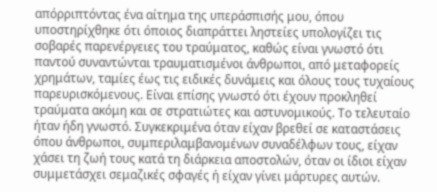απόρριπτόντας ένα αίτημα της υπεράσπισής μου, όπου υποστηρίχθηκε ότι όποιος διαπράττει ληστείες υπολογίζει τις σοβαρές παρενέργειες του τραύματος, καθώς είναι γνωστό ότι παντού συναντώνται τραυματισμένοι άνθρωποι, από μεταφορείς χρημάτων, ταμίες έως τις ειδικές δυνάμεις και όλους τους τυχαίους παρευρισκόμενους. Είναι επίσης γνωστό ότι έχουν προκληθεί τραύματα ακόμη και σε στρατιώτες και αστυνομικούς. Το τελευταίο ήταν ήδη γνωστό. Συγκεκριμένα όταν είχαν βρεθεί σε καταστάσεις όπου άνθρωποι, συμπεριλαμβανομένων συναδέλφων τους, είχαν χάσει τη ζωή τους κατά τη διάρκεια αποστολών, όταν οι ίδιοι είχαν συμμετάσχει σεμαζικές σφαγές ή είχαν γίνει μάρτυρες αυτών.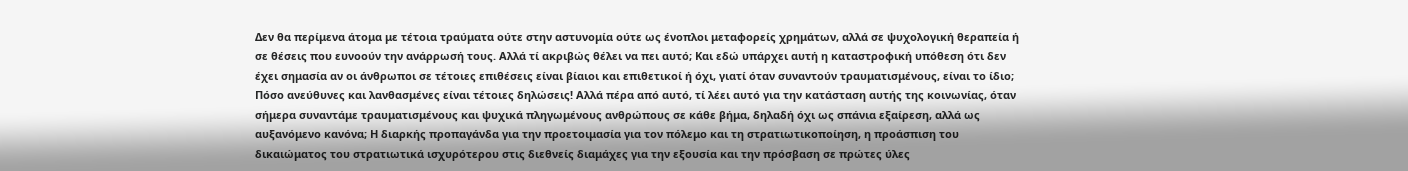Δεν θα περίμενα άτομα με τέτοια τραύματα ούτε στην αστυνομία ούτε ως ένοπλοι μεταφορείς χρημάτων, αλλά σε ψυχολογική θεραπεία ή σε θέσεις που ευνοούν την ανάρρωσή τους. Αλλά τί ακριβώς θέλει να πει αυτό; Και εδώ υπάρχει αυτή η καταστροφική υπόθεση ότι δεν έχει σημασία αν οι άνθρωποι σε τέτοιες επιθέσεις είναι βίαιοι και επιθετικοί ή όχι, γιατί όταν συναντούν τραυματισμένους, είναι το ίδιο; Πόσο ανεύθυνες και λανθασμένες είναι τέτοιες δηλώσεις! Αλλά πέρα από αυτό, τί λέει αυτό για την κατάσταση αυτής της κοινωνίας, όταν σήμερα συναντάμε τραυματισμένους και ψυχικά πληγωμένους ανθρώπους σε κάθε βήμα, δηλαδή όχι ως σπάνια εξαίρεση, αλλά ως αυξανόμενο κανόνα; Η διαρκής προπαγάνδα για την προετοιμασία για τον πόλεμο και τη στρατιωτικοποίηση, η προάσπιση του δικαιώματος του στρατιωτικά ισχυρότερου στις διεθνείς διαμάχες για την εξουσία και την πρόσβαση σε πρώτες ύλες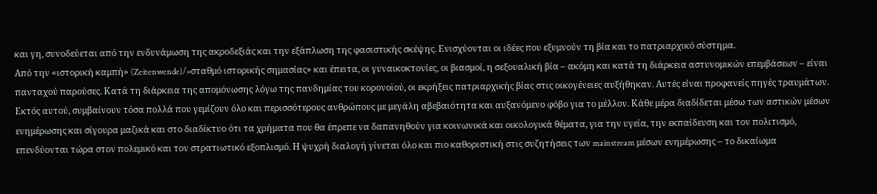και γη, συνοδεύεται από την ενδυνάμωση της ακροδεξιάς και την εξάπλωση της φασιστικής σκέψης. Ενισχύονται οι ιδέες που εξυμνούν τη βία και το πατριαρχικό σύστημα.
Από την «ιστορική καμπή» (Zeitenwende)/»σταθμό ιστορικής σημασίας» και έπειτα, οι γυναικοκτονίες, οι βιασμοί, η σεξουαλική βία – ακόμη και κατά τη διάρκεια αστυνομικών επεμβάσεων – είναι πανταχού παρούσες. Κατά τη διάρκεια της απομόνωσης λόγω της πανδημίας του κορονοϊού, οι εκρήξεις πατριαρχικής βίας στις οικογένειες αυξήθηκαν. Αυτές είναι προφανείς πηγές τραυμάτων. Εκτός αυτού, συμβαίνουν τόσα πολλά που γεμίζουν όλο και περισσότερους ανθρώπους με μεγάλη αβεβαιότητα και αυξανόμενο φόβο για το μέλλον. Κάθε μέρα διαδίδεται μέσω των αστικών μέσων ενημέρωσης και σίγουρα μαζικά και στο διαδίκτυο ότι τα χρήματα που θα έπρεπε να δαπανηθούν για κοινωνικά και οικολογικά θέματα, για την υγεία, την εκπαίδευση και τον πολιτισμό, επενδύονται τώρα στον πολεμικό και τον στρατιωτικό εξοπλισμό. Η ψυχρή διαλογή γίνεται όλο και πιο καθοριστική στις συζητήσεις των mainstream μέσων ενημέρωσης – το δικαίωμα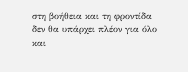στη βοήθεια και τη φροντίδα δεν θα υπάρχει πλέον για όλο και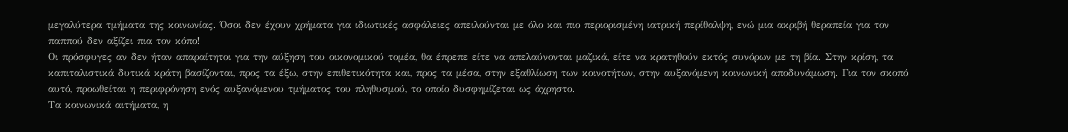μεγαλύτερα τμήματα της κοινωνίας. Όσοι δεν έχουν χρήματα για ιδιωτικές ασφάλειες απειλούνται με όλο και πιο περιορισμένη ιατρική περίθαλψη, ενώ μια ακριβή θεραπεία για τον παππού δεν αξίζει πια τον κόπο!
Οι πρόσφυγες αν δεν ήταν απαραίτητοι για την αύξηση του οικονομικού τομέα, θα έπρεπε είτε να απελαύνονται μαζικά, είτε να κρατηθούν εκτός συνόρων με τη βία. Στην κρίση, τα καπιταλιστικά δυτικά κράτη βασίζονται, προς τα έξω, στην επιθετικότητα και, προς τα μέσα, στην εξαθλίωση των κοινοτήτων, στην αυξανόμενη κοινωνική αποδυνάμωση. Για τον σκοπό αυτό, προωθείται η περιφρόνηση ενός αυξανόμενου τμήματος του πληθυσμού, το οποίο δυσφημίζεται ως άχρηστο.
Τα κοινωνικά αιτήματα, η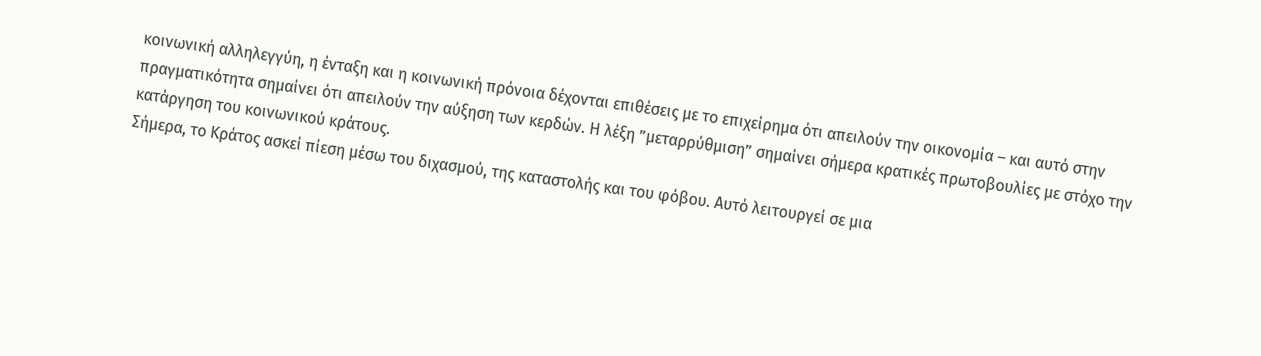κοινωνική αλληλεγγύη, η ένταξη και η κοινωνική πρόνοια δέχονται επιθέσεις με το επιχείρημα ότι απειλούν την οικονομία – και αυτό στην πραγματικότητα σημαίνει ότι απειλούν την αύξηση των κερδών. Η λέξη ”μεταρρύθμιση” σημαίνει σήμερα κρατικές πρωτοβουλίες με στόχο την κατάργηση του κοινωνικού κράτους.
Σήμερα, το Κράτος ασκεί πίεση μέσω του διχασμού, της καταστολής και του φόβου. Αυτό λειτουργεί σε μια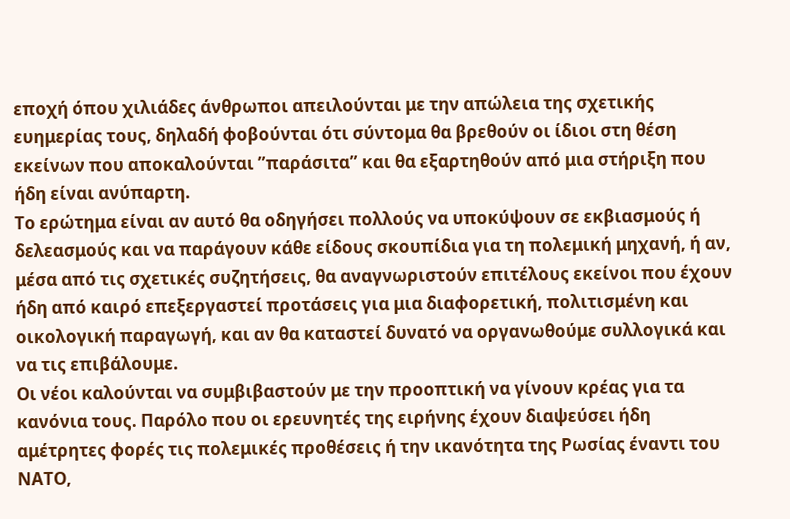εποχή όπου χιλιάδες άνθρωποι απειλούνται με την απώλεια της σχετικής ευημερίας τους, δηλαδή φοβούνται ότι σύντομα θα βρεθούν οι ίδιοι στη θέση εκείνων που αποκαλούνται ”παράσιτα” και θα εξαρτηθούν από μια στήριξη που ήδη είναι ανύπαρτη.
Το ερώτημα είναι αν αυτό θα οδηγήσει πολλούς να υποκύψουν σε εκβιασμούς ή δελεασμούς και να παράγουν κάθε είδους σκουπίδια για τη πολεμική μηχανή, ή αν, μέσα από τις σχετικές συζητήσεις, θα αναγνωριστούν επιτέλους εκείνοι που έχουν ήδη από καιρό επεξεργαστεί προτάσεις για μια διαφορετική, πολιτισμένη και οικολογική παραγωγή, και αν θα καταστεί δυνατό να οργανωθούμε συλλογικά και να τις επιβάλουμε.
Οι νέοι καλούνται να συμβιβαστούν με την προοπτική να γίνουν κρέας για τα κανόνια τους. Παρόλο που οι ερευνητές της ειρήνης έχουν διαψεύσει ήδη αμέτρητες φορές τις πολεμικές προθέσεις ή την ικανότητα της Ρωσίας έναντι του ΝΑΤΟ,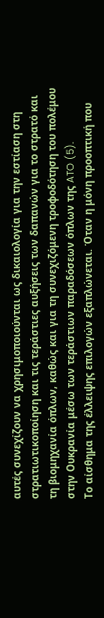αυτές συνεχίζουν να χρησιμοποιούνται ως δικαιολογία για την εστίαση στη στρατιωτικοποίηση και τις τεράστιες αυξήσεις των δαπανών για το στρατό και τη βιομηχανία όπλων, καθώς και για τη συνεχιζόμενη τροφοδότηση του πολέμου στην Ουκρανία μέσω των τεράστιων παραδόσεων όπλων της ATO (5).
Το αίσθημα της έλλειψης επιλογών εξαπλώνεται. Όταν η μόνη προοπτική που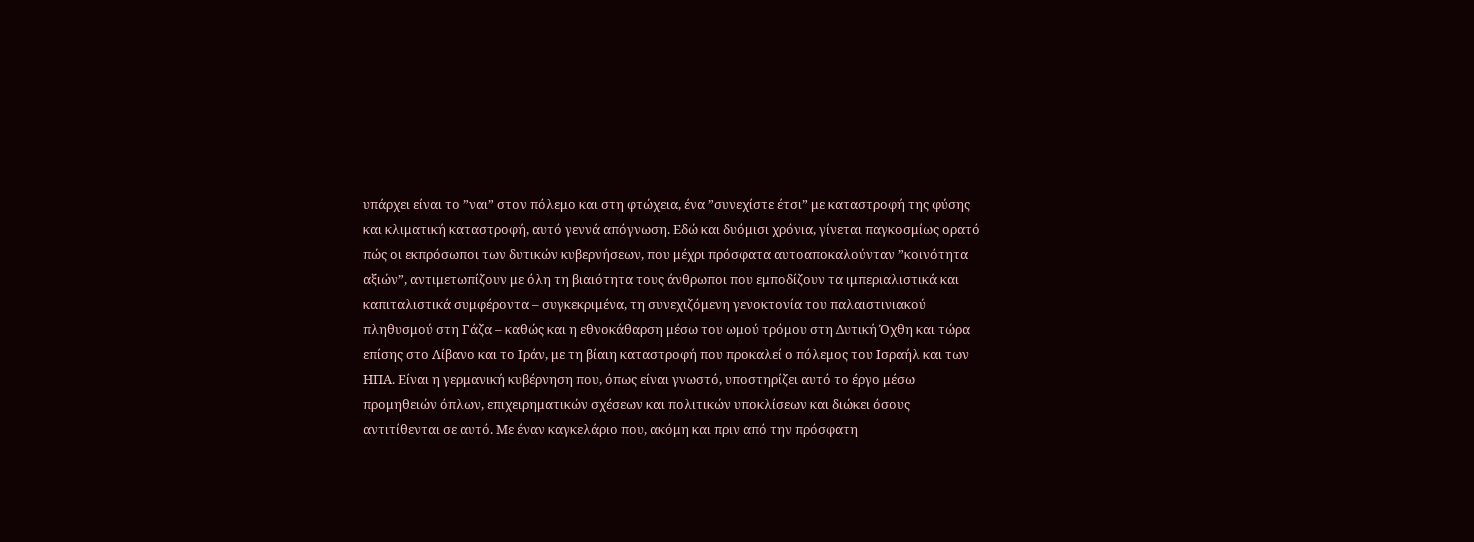υπάρχει είναι το ”ναι” στον πόλεμο και στη φτώχεια, ένα ”συνεχίστε έτσι” με καταστροφή της φύσης και κλιματική καταστροφή, αυτό γεννά απόγνωση. Εδώ και δυόμισι χρόνια, γίνεται παγκοσμίως ορατό πώς οι εκπρόσωποι των δυτικών κυβερνήσεων, που μέχρι πρόσφατα αυτοαποκαλούνταν ”κοινότητα αξιών”, αντιμετωπίζουν με όλη τη βιαιότητα τους άνθρωποι που εμποδίζουν τα ιμπεριαλιστικά και καπιταλιστικά συμφέροντα – συγκεκριμένα, τη συνεχιζόμενη γενοκτονία του παλαιστινιακού πληθυσμού στη Γάζα – καθώς και η εθνοκάθαρση μέσω του ωμού τρόμου στη Δυτική Όχθη και τώρα επίσης στο Λίβανο και το Ιράν, με τη βίαιη καταστροφή που προκαλεί ο πόλεμος του Ισραήλ και των ΗΠΑ. Είναι η γερμανική κυβέρνηση που, όπως είναι γνωστό, υποστηρίζει αυτό το έργο μέσω προμηθειών όπλων, επιχειρηματικών σχέσεων και πολιτικών υποκλίσεων και διώκει όσους αντιτίθενται σε αυτό. Με έναν καγκελάριο που, ακόμη και πριν από την πρόσφατη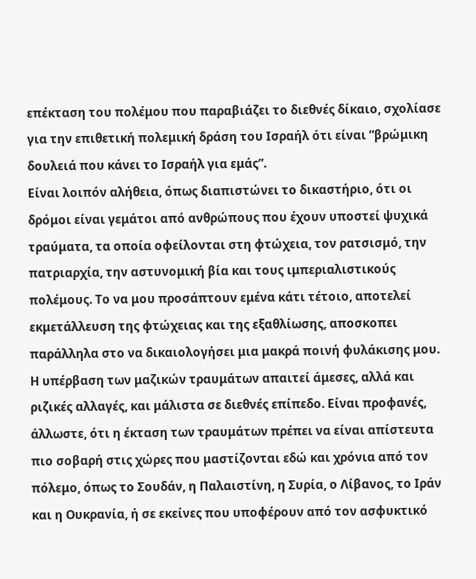επέκταση του πολέμου που παραβιάζει το διεθνές δίκαιο, σχολίασε για την επιθετική πολεμική δράση του Ισραήλ ότι είναι ”βρώμικη δουλειά που κάνει το Ισραήλ για εμάς”.
Είναι λοιπόν αλήθεια, όπως διαπιστώνει το δικαστήριο, ότι οι δρόμοι είναι γεμάτοι από ανθρώπους που έχουν υποστεί ψυχικά τραύματα, τα οποία οφείλονται στη φτώχεια, τον ρατσισμό, την πατριαρχία, την αστυνομική βία και τους ιμπεριαλιστικούς πολέμους. Το να μου προσάπτουν εμένα κάτι τέτοιο, αποτελεί εκμετάλλευση της φτώχειας και της εξαθλίωσης, αποσκοπει παράλληλα στο να δικαιολογήσει μια μακρά ποινή φυλάκισης μου.
Η υπέρβαση των μαζικών τραυμάτων απαιτεί άμεσες, αλλά και ριζικές αλλαγές, και μάλιστα σε διεθνές επίπεδο. Είναι προφανές, άλλωστε, ότι η έκταση των τραυμάτων πρέπει να είναι απίστευτα πιο σοβαρή στις χώρες που μαστίζονται εδώ και χρόνια από τον πόλεμο, όπως το Σουδάν, η Παλαιστίνη, η Συρία, ο Λίβανος, το Ιράν και η Ουκρανία, ή σε εκείνες που υποφέρουν από τον ασφυκτικό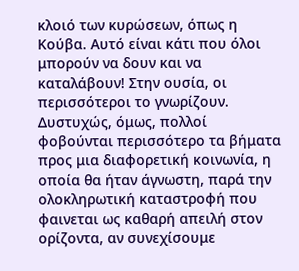κλοιό των κυρώσεων, όπως η Κούβα. Αυτό είναι κάτι που όλοι μπορούν να δουν και να καταλάβουν! Στην ουσία, οι περισσότεροι το γνωρίζουν.
Δυστυχώς, όμως, πολλοί φοβούνται περισσότερο τα βήματα προς μια διαφορετική κοινωνία, η οποία θα ήταν άγνωστη, παρά την ολοκληρωτική καταστροφή που φαινεται ως καθαρή απειλή στον ορίζοντα, αν συνεχίσουμε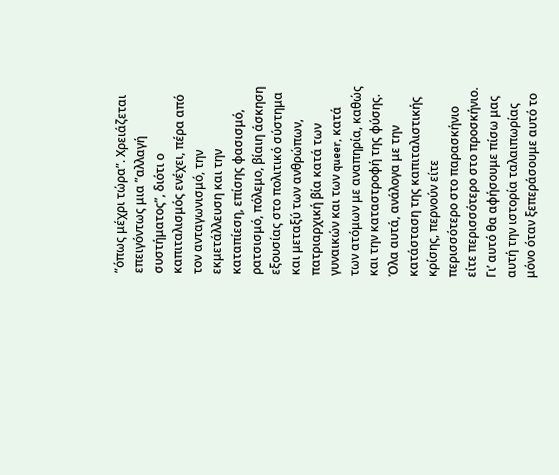”όπως μέχρι τώρα”. Χρειάζεται επειγόντως μια ”αλλαγή συστήματος”, διότι ο καπιταλισμός ενέχει, πέρα από τον ανταγωνισμό, την εκμετάλλευση και την καταπίεση, επίσης φασισμό, ρατσισμό, πόλεμο, βίαιη άσκηση εξουσίας στο πολιτικό σύστημα και μεταξύ των ανθρώπων, πατριαρχική βία κατά των γυναικών και των queer, κατά των ατόμων με αναπηρία, καθώς και την καταστροφή της φύσης.
Όλα αυτά, ανάλογα με την κατάσταση της καπιταλιστικής κρίσης, περνούν είτε περισσότερο στο παρασκήνιο είτε περισσότερο στο προσκήνιο. Γι’ αυτό θα αφήσουμε πίσω μας αυτή την ιστορία ταλαιπωρίας μόνο όταν ξεπεράσουμε αυτό το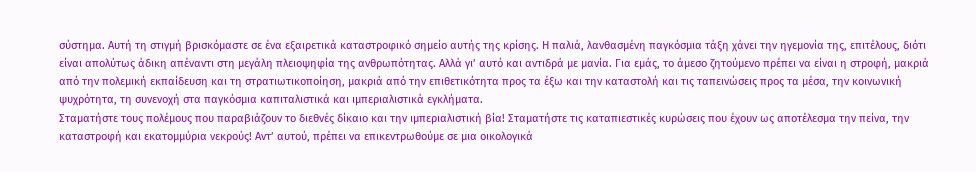σύστημα. Αυτή τη στιγμή βρισκόμαστε σε ένα εξαιρετικά καταστροφικό σημείο αυτής της κρίσης. Η παλιά, λανθασμένη παγκόσμια τάξη χάνει την ηγεμονία της, επιτέλους, διότι είναι απολύτως άδικη απέναντι στη μεγάλη πλειοψηφία της ανθρωπότητας. Αλλά γι’ αυτό και αντιδρά με μανία. Για εμάς, το άμεσο ζητούμενο πρέπει να είναι η στροφή, μακριά από την πολεμική εκπαίδευση και τη στρατιωτικοποίηση, μακριά από την επιθετικότητα προς τα έξω και την καταστολή και τις ταπεινώσεις προς τα μέσα, την κοινωνική ψυχρότητα, τη συνενοχή στα παγκόσμια καπιταλιστικά και ιμπεριαλιστικά εγκλήματα.
Σταματήστε τους πολέμους που παραβιάζουν το διεθνές δίκαιο και την ιμπεριαλιστική βία! Σταματήστε τις καταπιεστικές κυρώσεις που έχουν ως αποτέλεσμα την πείνα, την καταστροφή και εκατομμύρια νεκρούς! Αντ’ αυτού, πρέπει να επικεντρωθούμε σε μια οικολογικά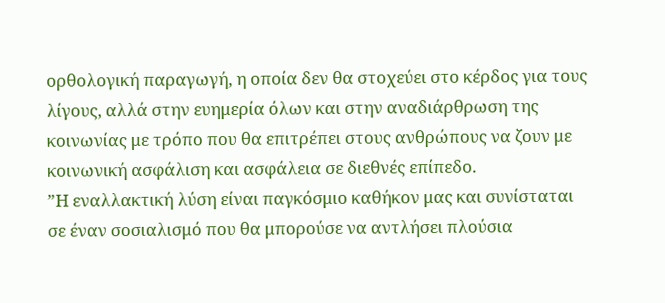ορθολογική παραγωγή, η οποία δεν θα στοχεύει στο κέρδος για τους λίγους, αλλά στην ευημερία όλων και στην αναδιάρθρωση της κοινωνίας με τρόπο που θα επιτρέπει στους ανθρώπους να ζουν με κοινωνική ασφάλιση και ασφάλεια σε διεθνές επίπεδο.
”Η εναλλακτική λύση είναι παγκόσμιο καθήκον μας και συνίσταται σε έναν σοσιαλισμό που θα μπορούσε να αντλήσει πλούσια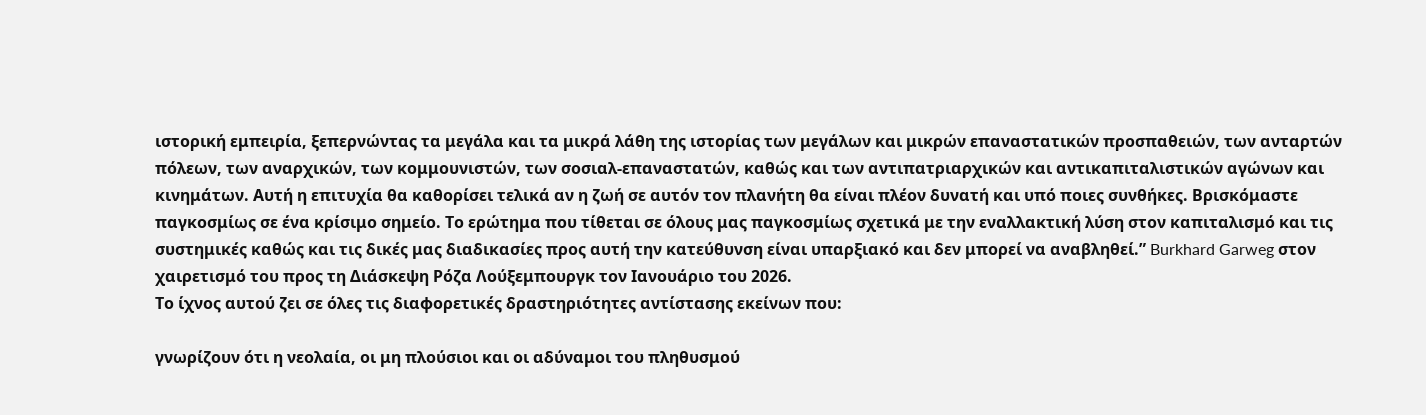ιστορική εμπειρία, ξεπερνώντας τα μεγάλα και τα μικρά λάθη της ιστορίας των μεγάλων και μικρών επαναστατικών προσπαθειών, των ανταρτών πόλεων, των αναρχικών, των κομμουνιστών, των σοσιαλ-επαναστατών, καθώς και των αντιπατριαρχικών και αντικαπιταλιστικών αγώνων και κινημάτων. Αυτή η επιτυχία θα καθορίσει τελικά αν η ζωή σε αυτόν τον πλανήτη θα είναι πλέον δυνατή και υπό ποιες συνθήκες. Βρισκόμαστε παγκοσμίως σε ένα κρίσιμο σημείο. Το ερώτημα που τίθεται σε όλους μας παγκοσμίως σχετικά με την εναλλακτική λύση στον καπιταλισμό και τις συστημικές καθώς και τις δικές μας διαδικασίες προς αυτή την κατεύθυνση είναι υπαρξιακό και δεν μπορεί να αναβληθεί.” Burkhard Garweg στον χαιρετισμό του προς τη Διάσκεψη Ρόζα Λούξεμπουργκ τον Ιανουάριο του 2026.
Το ίχνος αυτού ζει σε όλες τις διαφορετικές δραστηριότητες αντίστασης εκείνων που:

γνωρίζουν ότι η νεολαία, οι μη πλούσιοι και οι αδύναμοι του πληθυσμού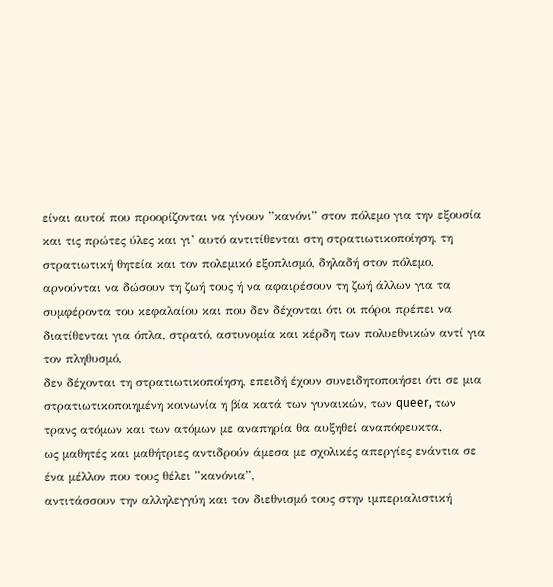είναι αυτοί που προορίζονται να γίνουν ”κανόνι” στον πόλεμο για την εξουσία και τις πρώτες ύλες και γι’ αυτό αντιτίθενται στη στρατιωτικοποίηση, τη στρατιωτική θητεία και τον πολεμικό εξοπλισμό, δηλαδή στον πόλεμο,
αρνούνται να δώσουν τη ζωή τους ή να αφαιρέσουν τη ζωή άλλων για τα συμφέροντα του κεφαλαίου και που δεν δέχονται ότι οι πόροι πρέπει να διατίθενται για όπλα, στρατό, αστυνομία και κέρδη των πολυεθνικών αντί για τον πληθυσμό,
δεν δέχονται τη στρατιωτικοποίηση, επειδή έχουν συνειδητοποιήσει ότι σε μια στρατιωτικοποιημένη κοινωνία η βία κατά των γυναικών, των queer, των τρανς ατόμων και των ατόμων με αναπηρία θα αυξηθεί αναπόφευκτα,
ως μαθητές και μαθήτριες αντιδρούν άμεσα με σχολικές απεργίες ενάντια σε ένα μέλλον που τους θέλει ”κανόνια”,
αντιτάσσουν την αλληλεγγύη και τον διεθνισμό τους στην ιμπεριαλιστική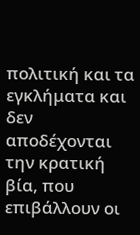πολιτική και τα εγκλήματα και δεν αποδέχονται την κρατική βία, που επιβάλλουν οι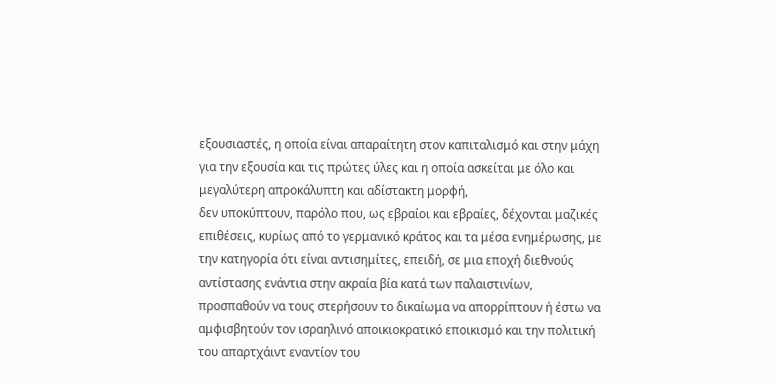εξουσιαστές, η οποία είναι απαραίτητη στον καπιταλισμό και στην μάχη για την εξουσία και τις πρώτες ύλες και η οποία ασκείται με όλο και μεγαλύτερη απροκάλυπτη και αδίστακτη μορφή,
δεν υποκύπτουν, παρόλο που, ως εβραίοι και εβραίες, δέχονται μαζικές επιθέσεις, κυρίως από το γερμανικό κράτος και τα μέσα ενημέρωσης, με την κατηγορία ότι είναι αντισημίτες, επειδή, σε μια εποχή διεθνούς αντίστασης ενάντια στην ακραία βία κατά των παλαιστινίων, προσπαθούν να τους στερήσουν το δικαίωμα να απορρίπτουν ή έστω να αμφισβητούν τον ισραηλινό αποικιοκρατικό εποικισμό και την πολιτική του απαρτχάιντ εναντίον του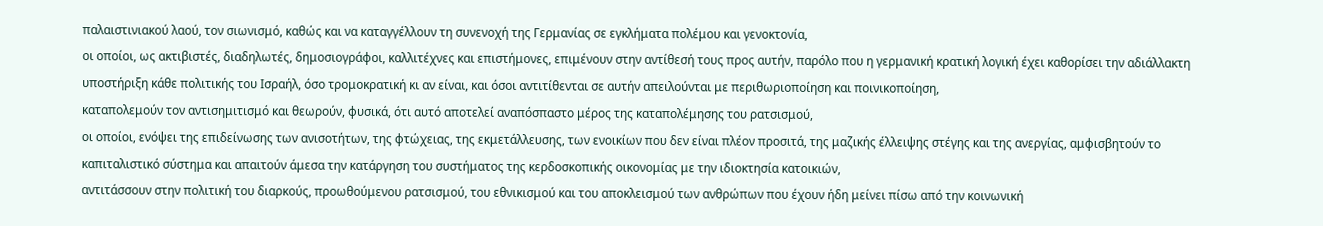παλαιστινιακού λαού, τον σιωνισμό, καθώς και να καταγγέλλουν τη συνενοχή της Γερμανίας σε εγκλήματα πολέμου και γενοκτονία,
οι οποίοι, ως ακτιβιστές, διαδηλωτές, δημοσιογράφοι, καλλιτέχνες και επιστήμονες, επιμένουν στην αντίθεσή τους προς αυτήν, παρόλο που η γερμανική κρατική λογική έχει καθορίσει την αδιάλλακτη υποστήριξη κάθε πολιτικής του Ισραήλ, όσο τρομοκρατική κι αν είναι, και όσοι αντιτίθενται σε αυτήν απειλούνται με περιθωριοποίηση και ποινικοποίηση,
καταπολεμούν τον αντισημιτισμό και θεωρούν, φυσικά, ότι αυτό αποτελεί αναπόσπαστο μέρος της καταπολέμησης του ρατσισμού,
οι οποίοι, ενόψει της επιδείνωσης των ανισοτήτων, της φτώχειας, της εκμετάλλευσης, των ενοικίων που δεν είναι πλέον προσιτά, της μαζικής έλλειψης στέγης και της ανεργίας, αμφισβητούν το καπιταλιστικό σύστημα και απαιτούν άμεσα την κατάργηση του συστήματος της κερδοσκοπικής οικονομίας με την ιδιοκτησία κατοικιών,
αντιτάσσουν στην πολιτική του διαρκούς, προωθούμενου ρατσισμού, του εθνικισμού και του αποκλεισμού των ανθρώπων που έχουν ήδη μείνει πίσω από την κοινωνική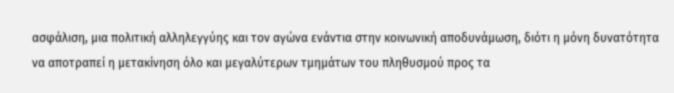ασφάλιση, μια πολιτική αλληλεγγύης και τον αγώνα ενάντια στην κοινωνική αποδυνάμωση, διότι η μόνη δυνατότητα να αποτραπεί η μετακίνηση όλο και μεγαλύτερων τμημάτων του πληθυσμού προς τα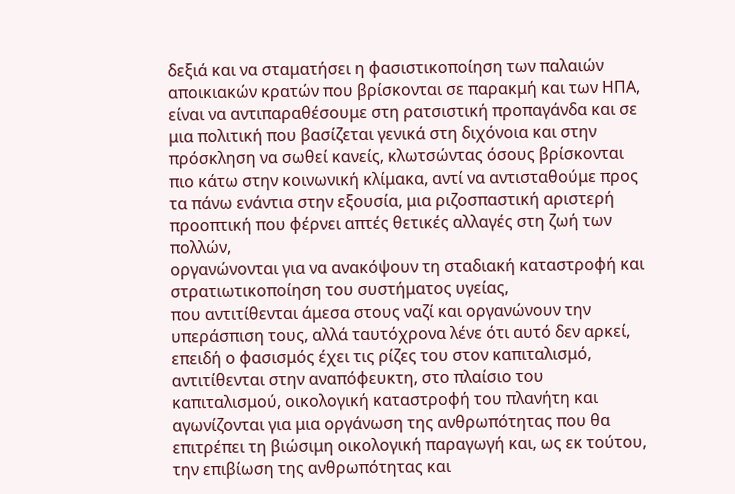δεξιά και να σταματήσει η φασιστικοποίηση των παλαιών αποικιακών κρατών που βρίσκονται σε παρακμή και των ΗΠΑ, είναι να αντιπαραθέσουμε στη ρατσιστική προπαγάνδα και σε μια πολιτική που βασίζεται γενικά στη διχόνοια και στην πρόσκληση να σωθεί κανείς, κλωτσώντας όσους βρίσκονται πιο κάτω στην κοινωνική κλίμακα, αντί να αντισταθούμε προς τα πάνω ενάντια στην εξουσία, μια ριζοσπαστική αριστερή προοπτική που φέρνει απτές θετικές αλλαγές στη ζωή των πολλών,
οργανώνονται για να ανακόψουν τη σταδιακή καταστροφή και στρατιωτικοποίηση του συστήματος υγείας,
που αντιτίθενται άμεσα στους ναζί και οργανώνουν την υπεράσπιση τους, αλλά ταυτόχρονα λένε ότι αυτό δεν αρκεί, επειδή ο φασισμός έχει τις ρίζες του στον καπιταλισμό,
αντιτίθενται στην αναπόφευκτη, στο πλαίσιο του καπιταλισμού, οικολογική καταστροφή του πλανήτη και αγωνίζονται για μια οργάνωση της ανθρωπότητας που θα επιτρέπει τη βιώσιμη οικολογική παραγωγή και, ως εκ τούτου, την επιβίωση της ανθρωπότητας και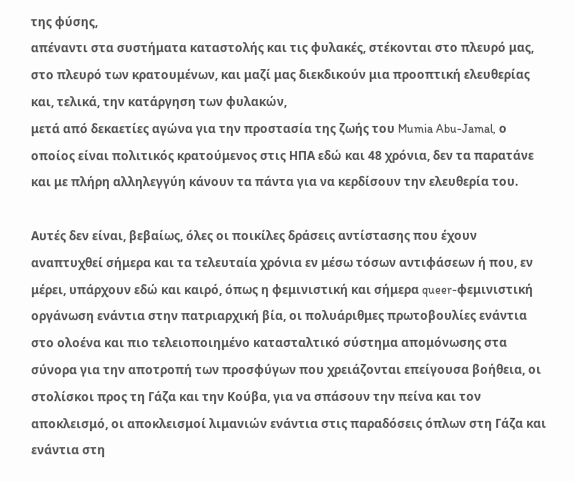της φύσης,
απέναντι στα συστήματα καταστολής και τις φυλακές, στέκονται στο πλευρό μας, στο πλευρό των κρατουμένων, και μαζί μας διεκδικούν μια προοπτική ελευθερίας και, τελικά, την κατάργηση των φυλακών,
μετά από δεκαετίες αγώνα για την προστασία της ζωής του Mumia Abu-Jamal, ο οποίος είναι πολιτικός κρατούμενος στις ΗΠΑ εδώ και 48 χρόνια, δεν τα παρατάνε και με πλήρη αλληλεγγύη κάνουν τα πάντα για να κερδίσουν την ελευθερία του.

Αυτές δεν είναι, βεβαίως, όλες οι ποικίλες δράσεις αντίστασης που έχουν αναπτυχθεί σήμερα και τα τελευταία χρόνια εν μέσω τόσων αντιφάσεων ή που, εν μέρει, υπάρχουν εδώ και καιρό, όπως η φεμινιστική και σήμερα queer-φεμινιστική οργάνωση ενάντια στην πατριαρχική βία, οι πολυάριθμες πρωτοβουλίες ενάντια στο ολοένα και πιο τελειοποιημένο κατασταλτικό σύστημα απομόνωσης στα σύνορα για την αποτροπή των προσφύγων που χρειάζονται επείγουσα βοήθεια, οι στολίσκοι προς τη Γάζα και την Κούβα, για να σπάσουν την πείνα και τον αποκλεισμό, οι αποκλεισμοί λιμανιών ενάντια στις παραδόσεις όπλων στη Γάζα και ενάντια στη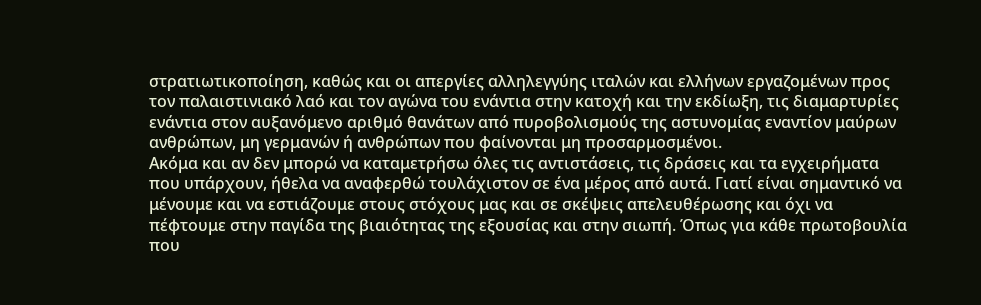στρατιωτικοποίηση, καθώς και οι απεργίες αλληλεγγύης ιταλών και ελλήνων εργαζομένων προς τον παλαιστινιακό λαό και τον αγώνα του ενάντια στην κατοχή και την εκδίωξη, τις διαμαρτυρίες ενάντια στον αυξανόμενο αριθμό θανάτων από πυροβολισμούς της αστυνομίας εναντίον μαύρων ανθρώπων, μη γερμανών ή ανθρώπων που φαίνονται μη προσαρμοσμένοι.
Ακόμα και αν δεν μπορώ να καταμετρήσω όλες τις αντιστάσεις, τις δράσεις και τα εγχειρήματα που υπάρχουν, ήθελα να αναφερθώ τουλάχιστον σε ένα μέρος από αυτά. Γιατί είναι σημαντικό να μένουμε και να εστιάζουμε στους στόχους μας και σε σκέψεις απελευθέρωσης και όχι να πέφτουμε στην παγίδα της βιαιότητας της εξουσίας και στην σιωπή. Όπως για κάθε πρωτοβουλία που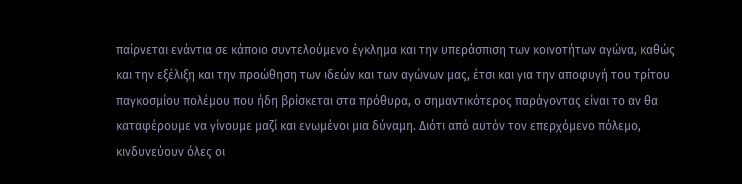παίρνεται ενάντια σε κάποιο συντελούμενο έγκλημα και την υπεράσπιση των κοινοτήτων αγώνα, καθώς και την εξέλιξη και την προώθηση των ιδεών και των αγώνων μας, έτσι και για την αποφυγή του τρίτου παγκοσμίου πολέμου που ήδη βρίσκεται στα πρόθυρα, ο σημαντικότερος παράγοντας είναι το αν θα καταφέρουμε να γίνουμε μαζί και ενωμένοι μια δύναμη. Διότι από αυτόν τον επερχόμενο πόλεμο, κινδυνεύουν όλες οι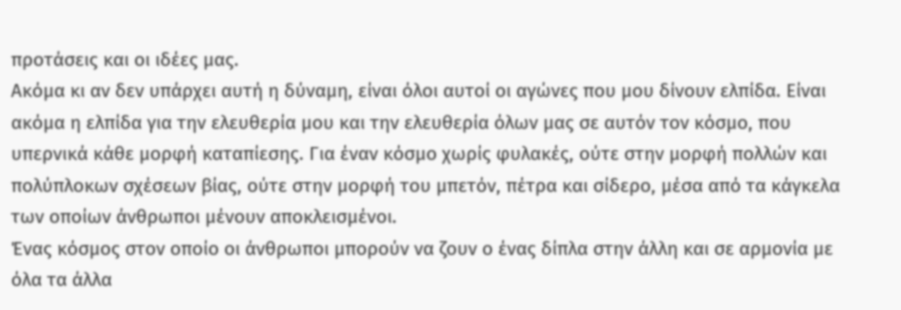προτάσεις και οι ιδέες μας.
Ακόμα κι αν δεν υπάρχει αυτή η δύναμη, είναι όλοι αυτοί οι αγώνες που μου δίνουν ελπίδα. Είναι ακόμα η ελπίδα για την ελευθερία μου και την ελευθερία όλων μας σε αυτόν τον κόσμο, που υπερνικά κάθε μορφή καταπίεσης. Για έναν κόσμο χωρίς φυλακές, ούτε στην μορφή πολλών και πολύπλοκων σχέσεων βίας, ούτε στην μορφή του μπετόν, πέτρα και σίδερο, μέσα από τα κάγκελα των οποίων άνθρωποι μένουν αποκλεισμένοι.
Ένας κόσμος στον οποίο οι άνθρωποι μπορούν να ζουν ο ένας δίπλα στην άλλη και σε αρμονία με όλα τα άλλα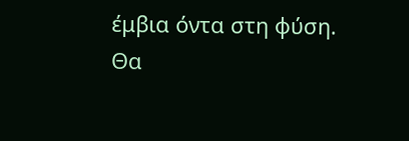έμβια όντα στη φύση.
Θα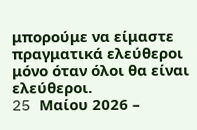μπορούμε να είμαστε πραγματικά ελεύθεροι μόνο όταν όλοι θα είναι ελεύθεροι.
25 Mαίου 2026 –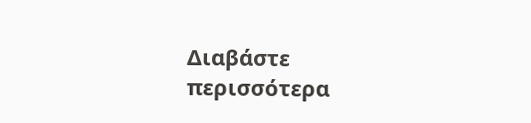Διαβάστε περισσότερα